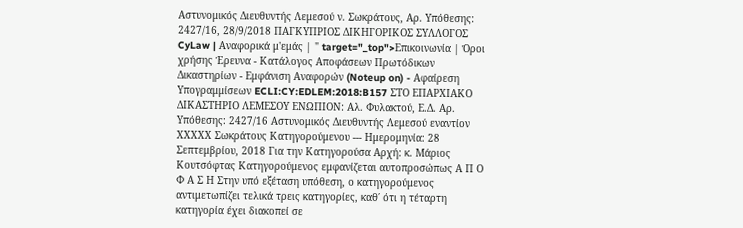Αστυνομικός Διευθυντής Λεμεσού ν. Σωκράτους, Αρ. Υπόθεσης: 2427/16, 28/9/2018 ΠΑΓΚΥΠΡΙΟΣ ΔΙΚΗΓΟΡΙΚΟΣ ΣΥΛΛΟΓΟΣ CyLaw | Αναφορικά μ'εμάς | " target="_top">Επικοινωνία | Όροι χρήσης Έρευνα - Κατάλογος Αποφάσεων Πρωτόδικων Δικαστηρίων - Εμφάνιση Αναφορών (Noteup on) - Αφαίρεση Υπογραμμίσεων ECLI:CY:EDLEM:2018:B157 ΣΤΟ ΕΠΑΡΧΙΑΚΟ ΔΙΚΑΣΤΗΡΙΟ ΛΕΜΕΣΟΥ ΕΝΩΠΙΟΝ: Αλ. Φυλακτού, Ε.Δ. Αρ. Υπόθεσης: 2427/16 Αστυνομικός Διευθυντής Λεμεσού εναντίον ΧΧΧΧΧ Σωκράτους Κατηγορούμενου --- Ημερομηνία: 28 Σεπτεμβρίου, 2018 Για την Κατηγορούσα Αρχή: κ. Μάριος Κουτσόφτας Κατηγορούμενος εμφανίζεται αυτοπροσώπως Α Π Ο Φ Α Σ Η Στην υπό εξέταση υπόθεση, ο κατηγορούμενος αντιμετωπίζει τελικά τρεις κατηγορίες, καθ΄ ότι η τέταρτη κατηγορία έχει διακοπεί σε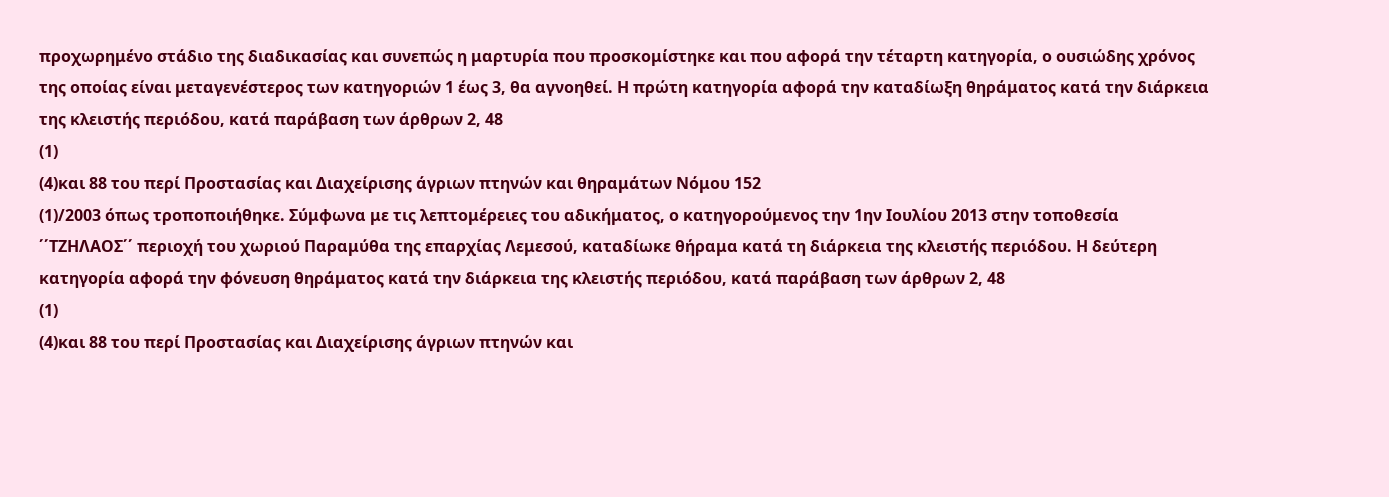προχωρημένο στάδιο της διαδικασίας και συνεπώς η μαρτυρία που προσκομίστηκε και που αφορά την τέταρτη κατηγορία, ο ουσιώδης χρόνος της οποίας είναι μεταγενέστερος των κατηγοριών 1 έως 3, θα αγνοηθεί. Η πρώτη κατηγορία αφορά την καταδίωξη θηράματος κατά την διάρκεια της κλειστής περιόδου, κατά παράβαση των άρθρων 2, 48
(1)
(4)και 88 του περί Προστασίας και Διαχείρισης άγριων πτηνών και θηραμάτων Νόμου 152
(1)/2003 όπως τροποποιήθηκε. Σύμφωνα με τις λεπτομέρειες του αδικήματος, ο κατηγορούμενος την 1ην Ιουλίου 2013 στην τοποθεσία ΄΄ΤΖΗΛΑΟΣ΄΄ περιοχή του χωριού Παραμύθα της επαρχίας Λεμεσού, καταδίωκε θήραμα κατά τη διάρκεια της κλειστής περιόδου. Η δεύτερη κατηγορία αφορά την φόνευση θηράματος κατά την διάρκεια της κλειστής περιόδου, κατά παράβαση των άρθρων 2, 48
(1)
(4)και 88 του περί Προστασίας και Διαχείρισης άγριων πτηνών και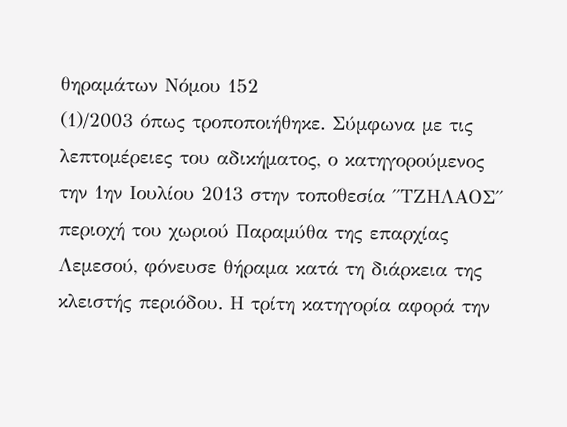θηραμάτων Νόμου 152
(1)/2003 όπως τροποποιήθηκε. Σύμφωνα με τις λεπτομέρειες του αδικήματος, ο κατηγορούμενος την 1ην Ιουλίου 2013 στην τοποθεσία ΄΄ΤΖΗΛΑΟΣ΄΄ περιοχή του χωριού Παραμύθα της επαρχίας Λεμεσού, φόνευσε θήραμα κατά τη διάρκεια της κλειστής περιόδου. Η τρίτη κατηγορία αφορά την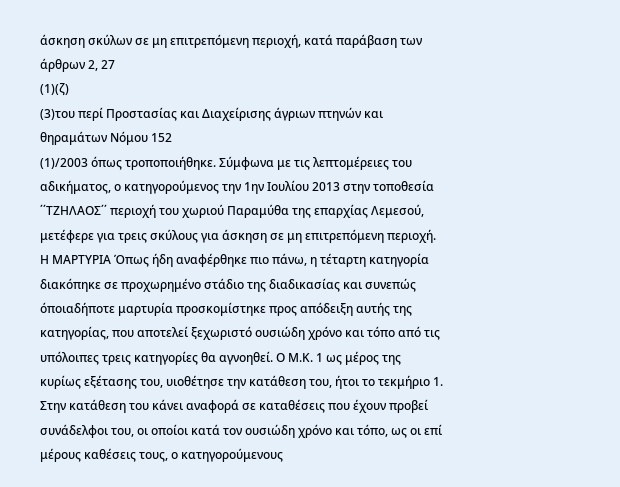άσκηση σκύλων σε μη επιτρεπόμενη περιοχή, κατά παράβαση των άρθρων 2, 27
(1)(ζ)
(3)του περί Προστασίας και Διαχείρισης άγριων πτηνών και θηραμάτων Νόμου 152
(1)/2003 όπως τροποποιήθηκε. Σύμφωνα με τις λεπτομέρειες του αδικήματος, ο κατηγορούμενος την 1ην Ιουλίου 2013 στην τοποθεσία ΄΄ΤΖΗΛΑΟΣ΄΄ περιοχή του χωριού Παραμύθα της επαρχίας Λεμεσού, μετέφερε για τρεις σκύλους για άσκηση σε μη επιτρεπόμενη περιοχή. Η ΜΑΡΤΥΡΙΑ Όπως ήδη αναφέρθηκε πιο πάνω, η τέταρτη κατηγορία διακόπηκε σε προχωρημένο στάδιο της διαδικασίας και συνεπώς όποιαδήποτε μαρτυρία προσκομίστηκε προς απόδειξη αυτής της κατηγορίας, που αποτελεί ξεχωριστό ουσιώδη χρόνο και τόπο από τις υπόλοιπες τρεις κατηγορίες θα αγνοηθεί. Ο Μ.Κ. 1 ως μέρος της κυρίως εξέτασης του, υιοθέτησε την κατάθεση του, ήτοι το τεκμήριο 1. Στην κατάθεση του κάνει αναφορά σε καταθέσεις που έχουν προβεί συνάδελφοι του, οι οποίοι κατά τον ουσιώδη χρόνο και τόπο, ως οι επί μέρους καθέσεις τους, ο κατηγορούμενους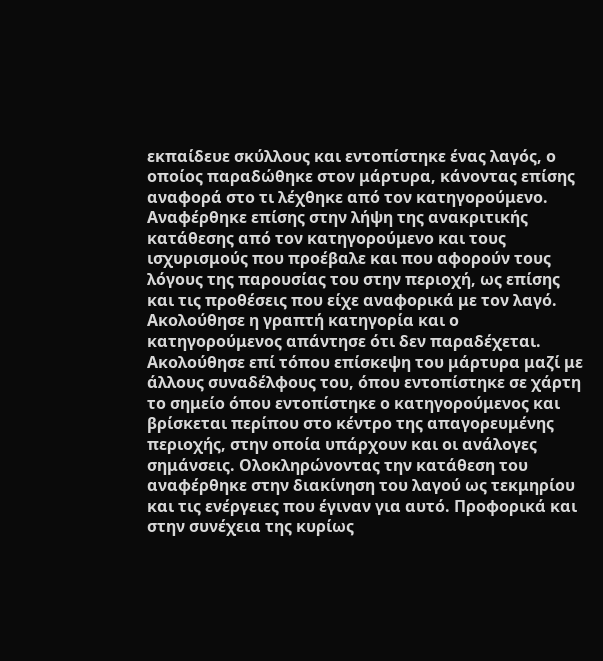εκπαίδευε σκύλλους και εντοπίστηκε ένας λαγός, ο οποίος παραδώθηκε στον μάρτυρα, κάνοντας επίσης αναφορά στο τι λέχθηκε από τον κατηγορούμενο. Αναφέρθηκε επίσης στην λήψη της ανακριτικής κατάθεσης από τον κατηγορούμενο και τους ισχυρισμούς που προέβαλε και που αφορούν τους λόγους της παρουσίας του στην περιοχή, ως επίσης και τις προθέσεις που είχε αναφορικά με τον λαγό. Ακολούθησε η γραπτή κατηγορία και ο κατηγορούμενος απάντησε ότι δεν παραδέχεται. Ακολούθησε επί τόπου επίσκεψη του μάρτυρα μαζί με άλλους συναδέλφους του, όπου εντοπίστηκε σε χάρτη το σημείο όπου εντοπίστηκε ο κατηγορούμενος και βρίσκεται περίπου στο κέντρο της απαγορευμένης περιοχής, στην οποία υπάρχουν και οι ανάλογες σημάνσεις. Ολοκληρώνοντας την κατάθεση του αναφέρθηκε στην διακίνηση του λαγού ως τεκμηρίου και τις ενέργειες που έγιναν για αυτό. Προφορικά και στην συνέχεια της κυρίως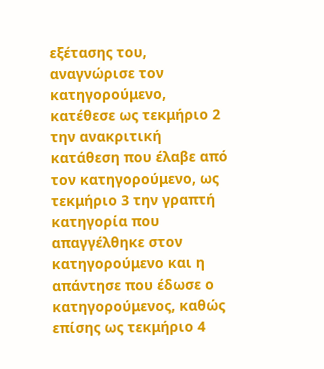εξέτασης του, αναγνώρισε τον κατηγορούμενο, κατέθεσε ως τεκμήριο 2 την ανακριτική κατάθεση που έλαβε από τον κατηγορούμενο, ως τεκμήριο 3 την γραπτή κατηγορία που απαγγέλθηκε στον κατηγορούμενο και η απάντησε που έδωσε ο κατηγορούμενος, καθώς επίσης ως τεκμήριο 4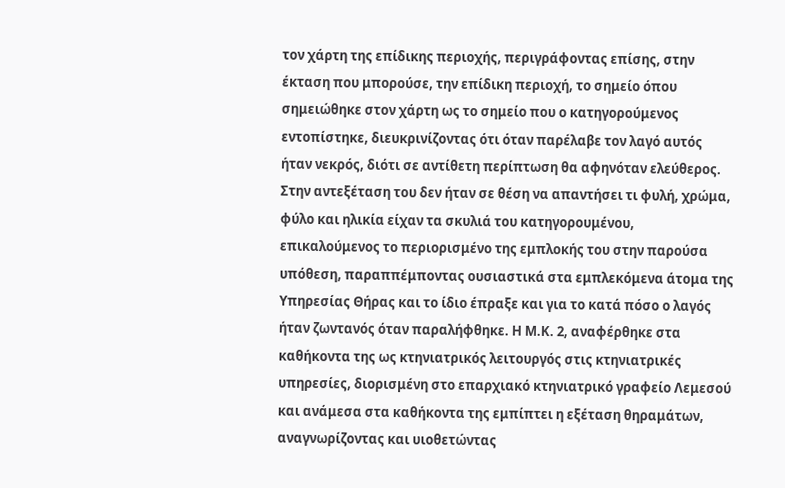τον χάρτη της επίδικης περιοχής, περιγράφοντας επίσης, στην έκταση που μπορούσε, την επίδικη περιοχή, το σημείο όπου σημειώθηκε στον χάρτη ως το σημείο που ο κατηγορούμενος εντοπίστηκε, διευκρινίζοντας ότι όταν παρέλαβε τον λαγό αυτός ήταν νεκρός, διότι σε αντίθετη περίπτωση θα αφηνόταν ελεύθερος. Στην αντεξέταση του δεν ήταν σε θέση να απαντήσει τι φυλή, χρώμα, φύλο και ηλικία είχαν τα σκυλιά του κατηγορουμένου, επικαλούμενος το περιορισμένο της εμπλοκής του στην παρούσα υπόθεση, παραππέμποντας ουσιαστικά στα εμπλεκόμενα άτομα της Υπηρεσίας Θήρας και το ίδιο έπραξε και για το κατά πόσο ο λαγός ήταν ζωντανός όταν παραλήφθηκε. Η Μ.Κ. 2, αναφέρθηκε στα καθήκοντα της ως κτηνιατρικός λειτουργός στις κτηνιατρικές υπηρεσίες, διορισμένη στο επαρχιακό κτηνιατρικό γραφείο Λεμεσού και ανάμεσα στα καθήκοντα της εμπίπτει η εξέταση θηραμάτων, αναγνωρίζοντας και υιοθετώντας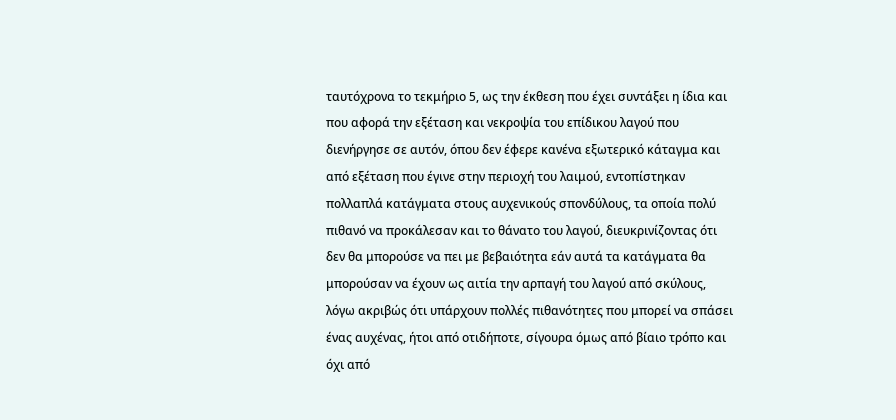ταυτόχρονα το τεκμήριο 5, ως την έκθεση που έχει συντάξει η ίδια και που αφορά την εξέταση και νεκροψία του επίδικου λαγού που διενήργησε σε αυτόν, όπου δεν έφερε κανένα εξωτερικό κάταγμα και από εξέταση που έγινε στην περιοχή του λαιμού, εντοπίστηκαν πολλαπλά κατάγματα στους αυχενικούς σπονδύλους, τα οποία πολύ πιθανό να προκάλεσαν και το θάνατο του λαγού, διευκρινίζοντας ότι δεν θα μπορούσε να πει με βεβαιότητα εάν αυτά τα κατάγματα θα μπορούσαν να έχουν ως αιτία την αρπαγή του λαγού από σκύλους, λόγω ακριβώς ότι υπάρχουν πολλές πιθανότητες που μπορεί να σπάσει ένας αυχένας, ήτοι από οτιδήποτε, σίγουρα όμως από βίαιο τρόπο και όχι από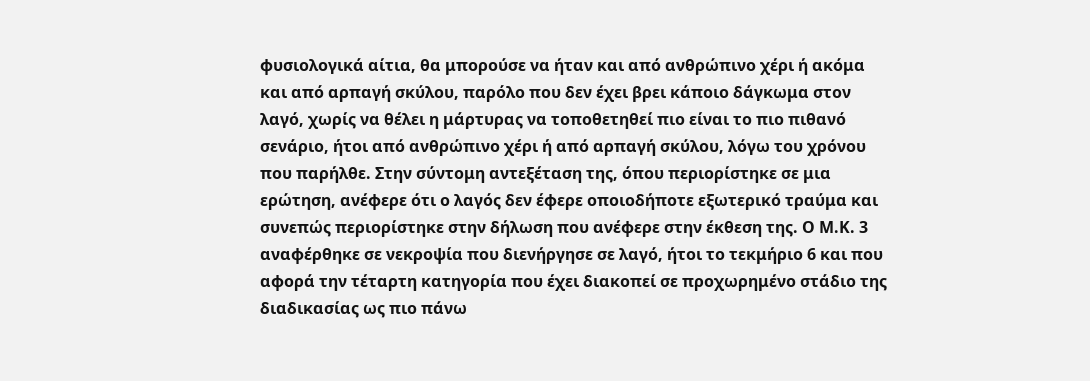φυσιολογικά αίτια, θα μπορούσε να ήταν και από ανθρώπινο χέρι ή ακόμα και από αρπαγή σκύλου, παρόλο που δεν έχει βρει κάποιο δάγκωμα στον λαγό, χωρίς να θέλει η μάρτυρας να τοποθετηθεί πιο είναι το πιο πιθανό σενάριο, ήτοι από ανθρώπινο χέρι ή από αρπαγή σκύλου, λόγω του χρόνου που παρήλθε. Στην σύντομη αντεξέταση της, όπου περιορίστηκε σε μια ερώτηση, ανέφερε ότι ο λαγός δεν έφερε οποιοδήποτε εξωτερικό τραύμα και συνεπώς περιορίστηκε στην δήλωση που ανέφερε στην έκθεση της. Ο Μ.Κ. 3 αναφέρθηκε σε νεκροψία που διενήργησε σε λαγό, ήτοι το τεκμήριο 6 και που αφορά την τέταρτη κατηγορία που έχει διακοπεί σε προχωρημένο στάδιο της διαδικασίας ως πιο πάνω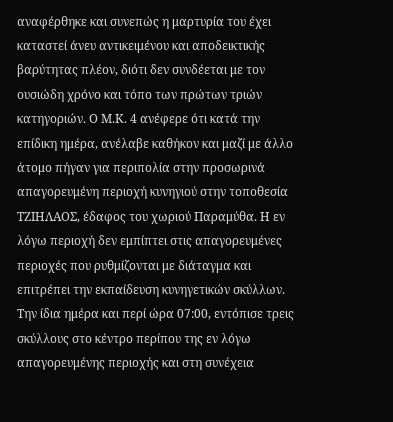αναφέρθηκε και συνεπώς η μαρτυρία του έχει καταστεί άνευ αντικειμένου και αποδεικτικής βαρύτητας πλέον, διότι δεν συνδέεται με τον ουσιώδη χρόνο και τόπο των πρώτων τριών κατηγοριών. Ο Μ.Κ. 4 ανέφερε ότι κατά την επίδικη ημέρα, ανέλαβε καθήκον και μαζί με άλλο άτομο πήγαν για περιπολία στην προσωρινά απαγορευμένη περιοχή κυνηγιού στην τοποθεσία ΤΖΙΗΛΑΟΣ, έδαφος του χωριού Παραμύθα. Η εν λόγω περιοχή δεν εμπίπτει στις απαγορευμένες περιοχές που ρυθμίζονται με διάταγμα και επιτρέπει την εκπαίδευση κυνηγετικών σκύλλων. Την ίδια ημέρα και περί ώρα 07:00, εντόπισε τρεις σκύλλους στο κέντρο περίπου της εν λόγω απαγορευμένης περιοχής και στη συνέχεια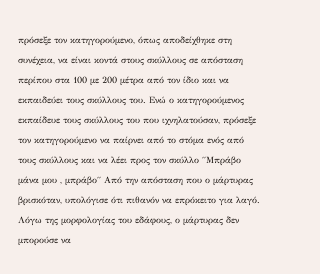πρόσεξε τον κατηγορούμενο, όπως αποδείχθηκε στη συνέχεια, να είναι κοντά στους σκύλλους σε απόσταση περίπου στα 100 με 200 μέτρα από τον ίδιο και να εκπαιδεύει τους σκύλλους του. Ενώ ο κατηγορούμενος εκπαίδευε τους σκύλλους του που ιχνηλατούσαν, πρόσεξε τον κατηγορούμενο να παίρνει από το στόμα ενός από τους σκύλλους και να λέει προς τον σκύλλο ΄΄Μπράβο μάνα μου , μπράβο΄΄ Από την απόσταση που ο μάρτυρας βρισκόταν, υπολόγισε ότι πιθανόν να επρόκειτο για λαγό. Λόγω της μορφολογίας του εδάφους, ο μάρτυρας δεν μπορούσε να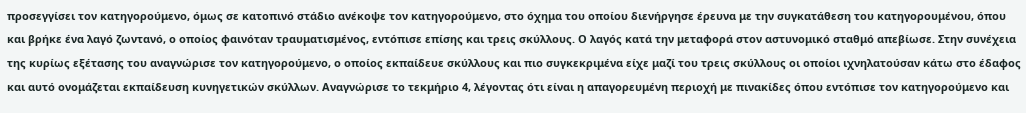προσεγγίσει τον κατηγορούμενο, όμως σε κατοπινό στάδιο ανέκοψε τον κατηγορούμενο, στο όχημα του οποίου διενήργησε έρευνα με την συγκατάθεση του κατηγορουμένου, όπου και βρήκε ένα λαγό ζωντανό, ο οποίος φαινόταν τραυματισμένος, εντόπισε επίσης και τρεις σκύλλους. Ο λαγός κατά την μεταφορά στον αστυνομικό σταθμό απεβίωσε. Στην συνέχεια της κυρίως εξέτασης του αναγνώρισε τον κατηγορούμενο, ο οποίος εκπαίδευε σκύλλους και πιο συγκεκριμένα είχε μαζί του τρεις σκύλλους οι οποίοι ιχνηλατούσαν κάτω στο έδαφος και αυτό ονομάζεται εκπαίδευση κυνηγετικών σκύλλων. Αναγνώρισε το τεκμήριο 4, λέγοντας ότι είναι η απαγορευμένη περιοχή με πινακίδες όπου εντόπισε τον κατηγορούμενο και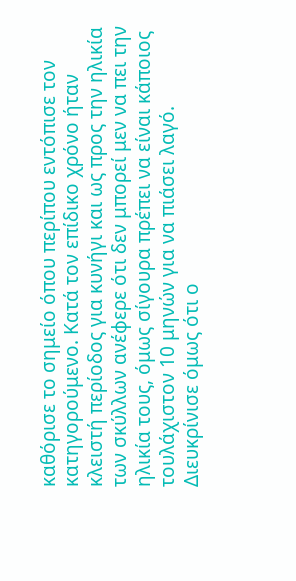καθόρισε το σημείο όπου περίπου εντόπισε τον κατηγορούμενο. Κατά τον επίδικο χρόνο ήταν κλειστή περίοδος για κυνήγι και ως προς την ηλικία των σκύλλων ανέφερε ότι δεν μπορεί μεν να πει την ηλικία τους, όμως σίγουρα πρέπει να είναι κάποιος τουλάχιστον 10 μηνών για να πιάσει λαγό. Διευκρίνισε όμως ότι ο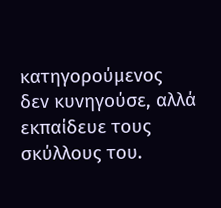κατηγορούμενος δεν κυνηγούσε, αλλά εκπαίδευε τους σκύλλους του.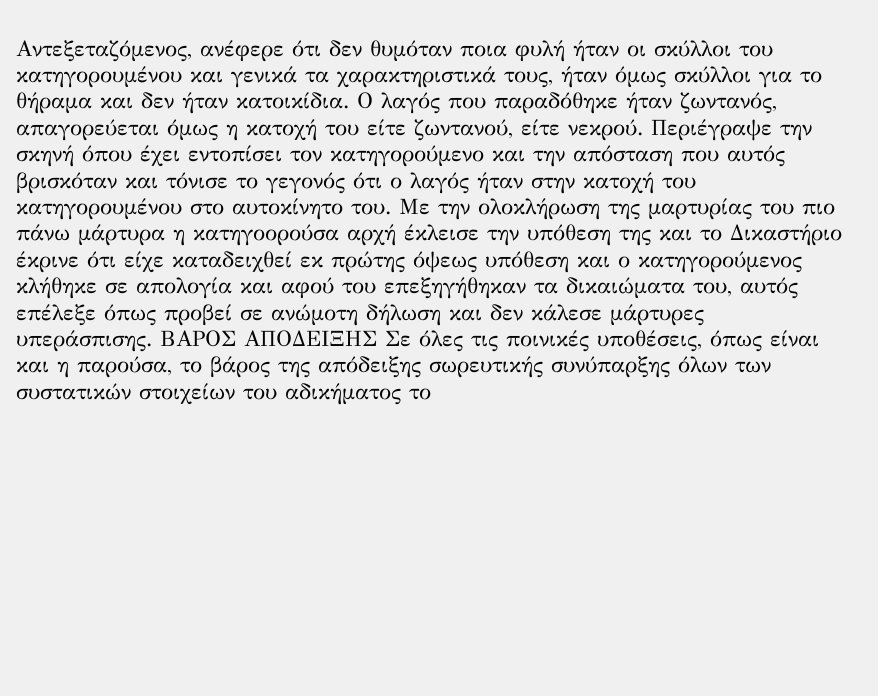Αντεξεταζόμενος, ανέφερε ότι δεν θυμόταν ποια φυλή ήταν οι σκύλλοι του κατηγορουμένου και γενικά τα χαρακτηριστικά τους, ήταν όμως σκύλλοι για το θήραμα και δεν ήταν κατοικίδια. Ο λαγός που παραδόθηκε ήταν ζωντανός, απαγορεύεται όμως η κατοχή του είτε ζωντανού, είτε νεκρού. Περιέγραψε την σκηνή όπου έχει εντοπίσει τον κατηγορούμενο και την απόσταση που αυτός βρισκόταν και τόνισε το γεγονός ότι ο λαγός ήταν στην κατοχή του κατηγορουμένου στο αυτοκίνητο του. Με την ολοκλήρωση της μαρτυρίας του πιο πάνω μάρτυρα η κατηγοορούσα αρχή έκλεισε την υπόθεση της και το Δικαστήριο έκρινε ότι είχε καταδειχθεί εκ πρώτης όψεως υπόθεση και ο κατηγορούμενος κλήθηκε σε απολογία και αφού του επεξηγήθηκαν τα δικαιώματα του, αυτός επέλεξε όπως προβεί σε ανώμοτη δήλωση και δεν κάλεσε μάρτυρες υπεράσπισης. ΒΑΡΟΣ ΑΠΟΔΕΙΞΗΣ Σε όλες τις ποινικές υποθέσεις, όπως είναι και η παρούσα, το βάρος της απόδειξης σωρευτικής συνύπαρξης όλων των συστατικών στοιχείων του αδικήματος το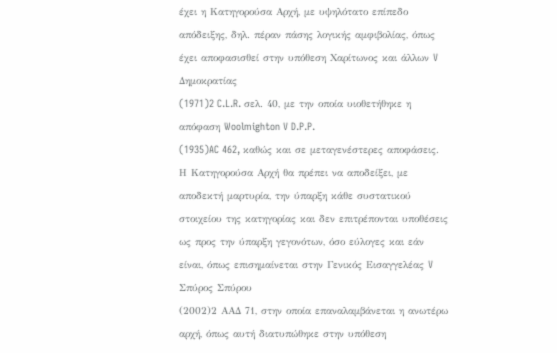έχει η Κατηγορούσα Αρχή, με υψηλότατο επίπεδο απόδειξης, δηλ. πέραν πάσης λογικής αμφιβολίας, όπως έχει αποφασισθεί στην υπόθεση Χαρίτωνος και άλλων V Δημοκρατίας
(1971)2 C.L.R. σελ. 40, με την οποία υιοθετήθηκε η απόφαση Woolmighton V D.P.P.
(1935)AC 462, καθώς και σε μεταγενέστερες αποφάσεις. Η Κατηγορούσα Αρχή θα πρέπει να αποδείξει, με αποδεκτή μαρτυρία, την ύπαρξη κάθε συστατικού στοιχείου της κατηγορίας και δεν επιτρέπονται υποθέσεις ως προς την ύπαρξη γεγονότων, όσο εύλογες και εάν είναι, όπως επισημαίνεται στην Γενικός Εισαγγελέας V Σπύρος Σπύρου
(2002)2 ΑΑΔ 71, στην οποία επαναλαμβάνεται η ανωτέρω αρχή, όπως αυτή διατυπώθηκε στην υπόθεση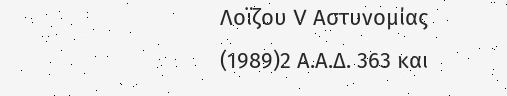Λοϊζου V Αστυνομίας
(1989)2 Α.Α.Δ. 363 και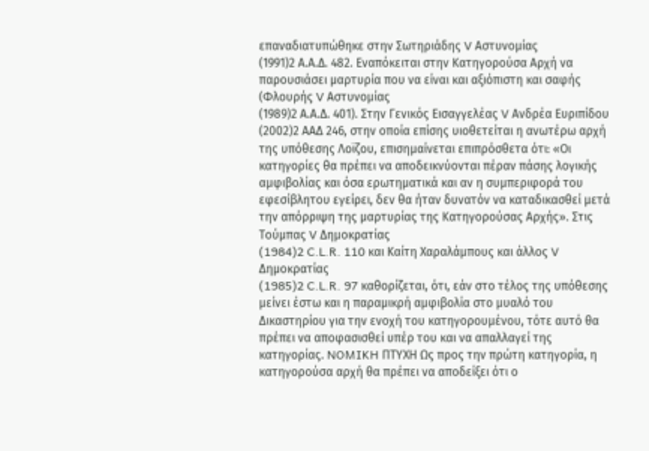επαναδιατυπώθηκε στην Σωτηριάδης V Αστυνομίας
(1991)2 Α.Α.Δ. 482. Εναπόκειται στην Κατηγορούσα Αρχή να παρουσιάσει μαρτυρία που να είναι και αξιόπιστη και σαφής (Φλουρής V Αστυνομίας
(1989)2 Α.Α.Δ. 401). Στην Γενικός Εισαγγελέας V Ανδρέα Ευριπίδου
(2002)2 ΑΑΔ 246, στην οποία επίσης υιοθετείται η ανωτέρω αρχή της υπόθεσης Λοϊζου, επισημαίνεται επιπρόσθετα ότι: «Οι κατηγορίες θα πρέπει να αποδεικνύονται πέραν πάσης λογικής αμφιβολίας και όσα ερωτηματικά και αν η συμπεριφορά του εφεσίβλητου εγείρει, δεν θα ήταν δυνατόν να καταδικασθεί μετά την απόρριψη της μαρτυρίας της Κατηγορούσας Αρχής». Στις Τούμπας V Δημοκρατίας
(1984)2 C.L.R. 110 και Καίτη Χαραλάμπους και άλλος V Δημοκρατίας
(1985)2 C.L.R. 97 καθορίζεται, ότι, εάν στο τέλος της υπόθεσης μείνει έστω και η παραμικρή αμφιβολία στο μυαλό του Δικαστηρίου για την ενοχή του κατηγορουμένου, τότε αυτό θα πρέπει να αποφασισθεί υπέρ του και να απαλλαγεί της κατηγορίας. NOMIKH ΠΤΥΧΗ Ως προς την πρώτη κατηγορία, η κατηγορούσα αρχή θα πρέπει να αποδείξει ότι ο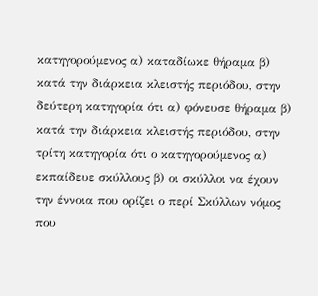κατηγορούμενος α) καταδίωκε θήραμα β) κατά την διάρκεια κλειστής περιόδου, στην δεύτερη κατηγορία ότι α) φόνευσε θήραμα β) κατά την διάρκεια κλειστής περιόδου, στην τρίτη κατηγορία ότι ο κατηγορούμενος α) εκπαίδευε σκύλλους β) οι σκύλλοι να έχουν την έννοια που ορίζει ο περί Σκύλλων νόμος που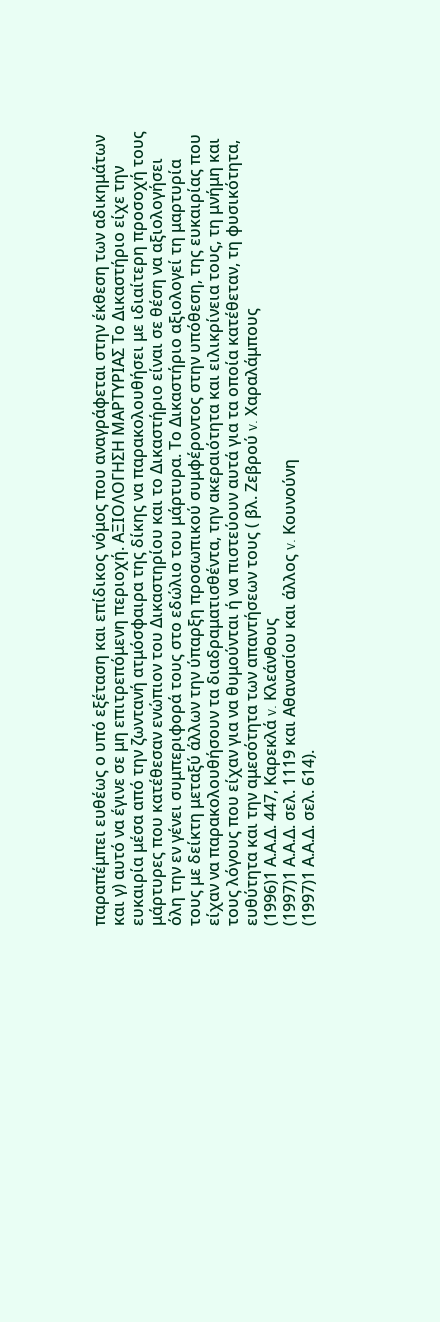παραπέμπει ευθέως ο υπό εξέταση και επίδικος νόμος που αναγράφεται στην έκθεση των αδικημάτων και γ) αυτό να έγινε σε μη επιτρεπόμενη περιοχή. ΑΞΙΟΛΟΓΗΣΗ ΜΑΡΤΥΡΙΑΣ Το Δικαστήριο είχε την ευκαιρία μέσα από την ζωντανή ατμόσφαιρα της δίκης να παρακολουθήσει με ιδιαίτερη προσοχή τους μάρτυρες που κατέθεσαν ενώπιον του Δικαστηρίου και το Δικαστήριο είναι σε θέση να αξιολογήσει όλη την εν γένει συμπεριφορά τους στο εδώλιο του μάρτυρα. Το Δικαστήριο αξιολογεί τη μαρτυρία τους με δείκτη μεταξύ άλλων την ύπαρξη προσωπικού συμφέροντος στην υπόθεση, της ευκαιρίας που είχαν να παρακολουθήσουν τα διαδραματισθέντα, την ακεραιότητα και ειλικρίνεια τους, τη μνήμη και τους λόγους που είχαν για να θυμούνται ή να πιστεύουν αυτά για τα οποία κατέθεταν, τη φυσικότητα, ευθύτητα και την αμεσότητα των απαντήσεων τους ( βλ. Ζεβρού v. Χαραλάμπους
(1996)1 Α.Α.Δ. 447, Καρεκλά v. Κλεάνθους
(1997)1 Α.Α.Δ. σελ. 1119 και Αθανασίου και άλλος v. Κουνούνη
(1997)1 Α.Α.Δ. σελ. 614).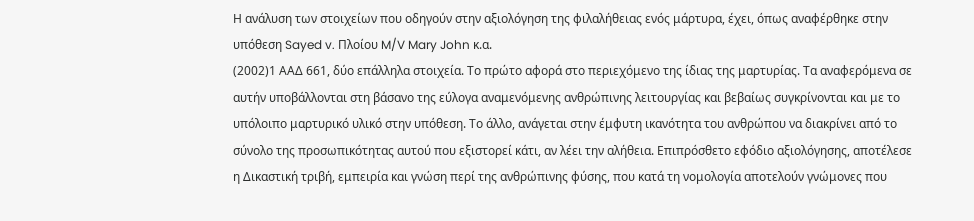Η ανάλυση των στοιχείων που οδηγούν στην αξιολόγηση της φιλαλήθειας ενός μάρτυρα, έχει, όπως αναφέρθηκε στην υπόθεση Sayed v. Πλοίου M/V Mary John κ.α.
(2002)1 ΑΑΔ 661, δύο επάλληλα στοιχεία. Το πρώτο αφορά στο περιεχόμενο της ίδιας της μαρτυρίας. Τα αναφερόμενα σε αυτήν υποβάλλονται στη βάσανο της εύλογα αναμενόμενης ανθρώπινης λειτουργίας και βεβαίως συγκρίνονται και με το υπόλοιπο μαρτυρικό υλικό στην υπόθεση. Το άλλο, ανάγεται στην έμφυτη ικανότητα του ανθρώπου να διακρίνει από το σύνολο της προσωπικότητας αυτού που εξιστορεί κάτι, αν λέει την αλήθεια. Επιπρόσθετο εφόδιο αξιολόγησης, αποτέλεσε η Δικαστική τριβή, εμπειρία και γνώση περί της ανθρώπινης φύσης, που κατά τη νομολογία αποτελούν γνώμονες που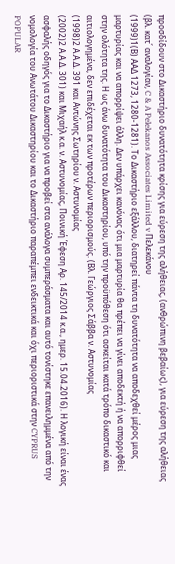προσδίδουν στο Δικαστήριο δυνατότητα κρίσης για εύρεση της αλήθειας, (ανθρώπινη βεβαίως), για εύρεση της αλήθειας (βλ. κατ΄ αναλογίαν, C & A Pelekanos Associates Limited v Πελεκάνου
(1999)1(Β) ΑΑΔ 1273, 1280-1281). Το Δικαστήριο εξάλλου, διατηρεί πάντα τη δυνατότητα να αποδεχθεί μέρος μιας μαρτυρίας και να απορρίψει άλλη. Δεν υπάρχει κανόνας ότι μια μαρτυρία θα πρέπει να γίνει αποδεκτή ή να απορριφθεί στην ολότητα της. Η ως άνω δυνατότητα του Δικαστηρίου, υπό την προϋπόθεση ότι ασκείται κατά τρόπο δικαστικό και αιτιολογημένα, δεν επιδέχεται εκ των προτέρων περιορισμούς. (Βλ. Γεώργιος Σάββα ν. Αστυνομίας
(1998)2 Α.Α.Δ. 391 και Αντώνης Σωτηρίου ν. Αστυνομίας
(2002)2 Α.Α.Δ. 301) και Μιχαήλ κ.α. ν. Αστυνομίας, Ποινική Έφεση Αρ. 145/2014 κ.α., ημερ. 15.04.2016). Η λογική είναι ένας ασφαλής οδηγός για το Δικαστήριο για να προβεί στα ανάλογα συμπεράσματα και αυτό τονίστηκε επανειλημμένα από την νομολογία του Ανωτάτου Δικαστηρίου και το Δικαστήριο παραπέμπει ενδεικτικά και όχι περιοριστικά στην CYPRUS POPULAR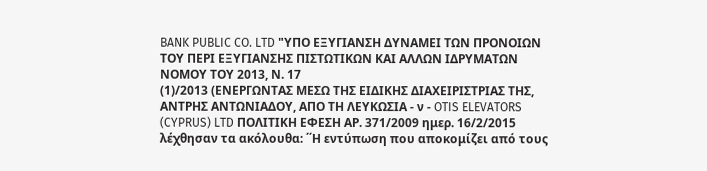BANK PUBLIC CO. LTD "ΥΠΟ ΕΞΥΓΙΑΝΣΗ ΔΥΝΑΜΕΙ ΤΩΝ ΠΡΟΝΟΙΩΝ ΤΟΥ ΠΕΡΙ ΕΞΥΓΙΑΝΣΗΣ ΠΙΣΤΩΤΙΚΩΝ ΚΑΙ ΑΛΛΩΝ ΙΔΡΥΜΑΤΩΝ ΝΟΜΟΥ ΤΟΥ 2013, Ν. 17
(1)/2013 (ΕΝΕΡΓΩΝΤΑΣ ΜΕΣΩ ΤΗΣ ΕΙΔΙΚΗΣ ΔΙΑΧΕΙΡΙΣΤΡΙΑΣ ΤΗΣ, ΑΝΤΡΗΣ ΑΝΤΩΝΙΑΔΟΥ, ΑΠΟ ΤΗ ΛΕΥΚΩΣΙΑ - ν - OTIS ELEVATORS (CYPRUS) LTD ΠΟΛΙΤΙΚΗ ΕΦΕΣΗ ΑΡ. 371/2009 ημερ. 16/2/2015 λέχθησαν τα ακόλουθα: ΄΄Η εντύπωση που αποκομίζει από τους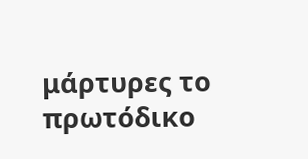μάρτυρες το πρωτόδικο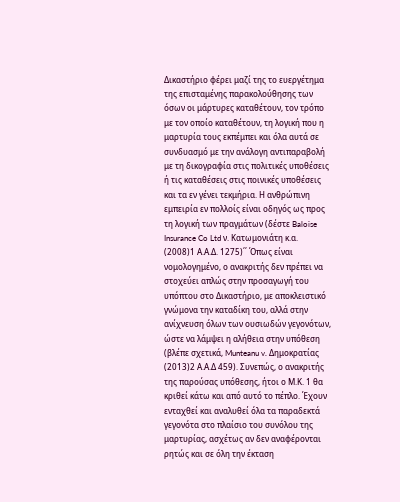Δικαστήριο φέρει μαζί της το ευεργέτημα της επισταμένης παρακολούθησης των όσων οι μάρτυρες καταθέτουν, τον τρόπο με τον οποίο καταθέτουν, τη λογική που η μαρτυρία τους εκπέμπει και όλα αυτά σε συνδυασμό με την ανάλογη αντιπαραβολή με τη δικογραφία στις πολιτικές υποθέσεις ή τις καταθέσεις στις ποινικές υποθέσεις και τα εν γένει τεκμήρια. Η ανθρώπινη εμπειρία εν πολλοίς είναι οδηγός ως προς τη λογική των πραγμάτων (δέστε Baloise Insurance Co Ltd ν. Κατωμονιάτη κ.α.
(2008)1 Α.Α.Δ. 1275)΄΄ Όπως είναι νομολογημένο, ο ανακριτής δεν πρέπει να στοχεύει απλώς στην προσαγωγή του υπόπτου στο Δικαστήριο, με αποκλειστικό γνώμονα την καταδίκη του, αλλά στην ανίχνευση όλων των ουσιωδών γεγονότων, ώστε να λάμψει η αλήθεια στην υπόθεση (βλέπε σχετικά, Munteanu v. Δημοκρατίας
(2013)2 Α.Α.Δ 459). Συνεπώς, ο ανακριτής της παρούσας υπόθεσης, ήτοι ο Μ.Κ. 1 θα κριθεί κάτω και από αυτό το πέπλο. Έχουν ενταχθεί και αναλυθεί όλα τα παραδεκτά γεγονότα στο πλαίσιο του συνόλου της μαρτυρίας, ασχέτως αν δεν αναφέρονται ρητώς και σε όλη την έκταση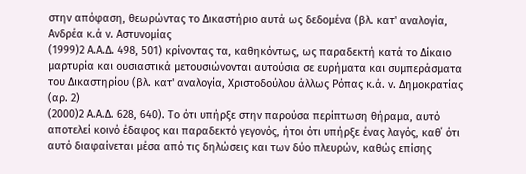στην απόφαση, θεωρώντας το Δικαστήριο αυτά ως δεδομένα (βλ. κατ' αναλογία, Ανδρέα κ.ά ν. Αστυνομίας
(1999)2 Α.Α.Δ. 498, 501) κρίνοντας τα, καθηκόντως, ως παραδεκτή κατά το Δίκαιο μαρτυρία και ουσιαστικά μετουσιώνονται αυτούσια σε ευρήματα και συμπεράσματα του Δικαστηρίου (βλ. κατ' αναλογία, Χριστοδούλου άλλως Ρόπας κ.ά. ν. Δημοκρατίας (αρ. 2)
(2000)2 Α.Α.Δ. 628, 640). Το ότι υπήρξε στην παρούσα περίπτωση θήραμα, αυτό αποτελεί κοινό έδαφος και παραδεκτό γεγονός, ήτοι ότι υπήρξε ένας λαγός, καθ΄ ότι αυτό διαφαίνεται μέσα από τις δηλώσεις και των δύο πλευρών, καθώς επίσης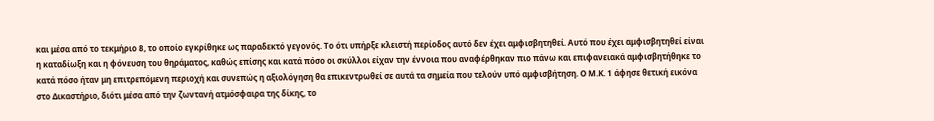και μέσα από το τεκμήριο 8, το οποίο εγκρίθηκε ως παραδεκτό γεγονός. Το ότι υπήρξε κλειστή περίοδος αυτό δεν έχει αμφισβητηθεί. Αυτό που έχει αμφισβητηθεί είναι η καταδίωξη και η φόνευση του θηράματος, καθώς επίσης και κατά πόσο οι σκύλλοι είχαν την έννοια που αναφέρθηκαν πιο πάνω και επιφανειακά αμφισβητήθηκε το κατά πόσο ήταν μη επιτρεπόμενη περιοχή και συνεπώς η αξιολόγηση θα επικεντρωθεί σε αυτά τα σημεία που τελούν υπό αμφισβήτηση. Ο Μ.Κ. 1 άφησε θετική εικόνα στο Δικαστήριο, διότι μέσα από την ζωντανή ατμόσφαιρα της δίκης, το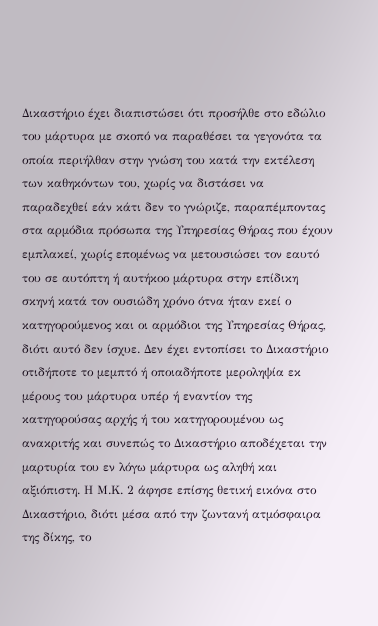Δικαστήριο έχει διαπιστώσει ότι προσήλθε στο εδώλιο του μάρτυρα με σκοπό να παραθέσει τα γεγονότα τα οποία περιήλθαν στην γνώση του κατά την εκτέλεση των καθηκόντων του, χωρίς να διστάσει να παραδεχθεί εάν κάτι δεν το γνώριζε, παραπέμποντας στα αρμόδια πρόσωπα της Υπηρεσίας Θήρας που έχουν εμπλακεί, χωρίς επομένως να μετουσιώσει τον εαυτό του σε αυτόπτη ή αυτήκοο μάρτυρα στην επίδικη σκηνή κατά τον ουσιώδη χρόνο ότνα ήταν εκεί ο κατηγορούμενος και οι αρμόδιοι της Υπηρεσίας Θήρας, διότι αυτό δεν ίσχυε. Δεν έχει εντοπίσει το Δικαστήριο οτιδήποτε το μεμπτό ή οποιαδήποτε μεροληψία εκ μέρους του μάρτυρα υπέρ ή εναντίον της κατηγορούσας αρχής ή του κατηγορουμένου ως ανακριτής και συνεπώς το Δικαστήριο αποδέχεται την μαρτυρία του εν λόγω μάρτυρα ως αληθή και αξιόπιστη. Η Μ.Κ. 2 άφησε επίσης θετική εικόνα στο Δικαστήριο, διότι μέσα από την ζωντανή ατμόσφαιρα της δίκης, το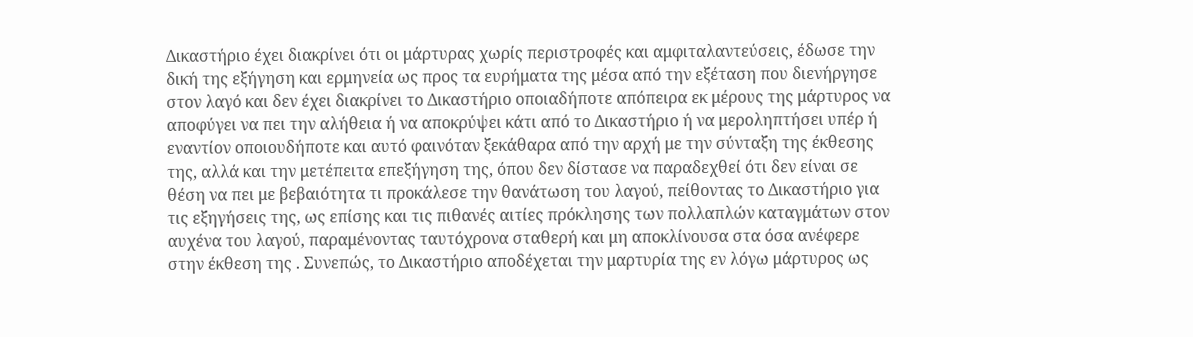Δικαστήριο έχει διακρίνει ότι οι μάρτυρας χωρίς περιστροφές και αμφιταλαντεύσεις, έδωσε την δική της εξήγηση και ερμηνεία ως προς τα ευρήματα της μέσα από την εξέταση που διενήργησε στον λαγό και δεν έχει διακρίνει το Δικαστήριο οποιαδήποτε απόπειρα εκ μέρους της μάρτυρος να αποφύγει να πει την αλήθεια ή να αποκρύψει κάτι από το Δικαστήριο ή να μεροληπτήσει υπέρ ή εναντίον οποιουδήποτε και αυτό φαινόταν ξεκάθαρα από την αρχή με την σύνταξη της έκθεσης της, αλλά και την μετέπειτα επεξήγηση της, όπου δεν δίστασε να παραδεχθεί ότι δεν είναι σε θέση να πει με βεβαιότητα τι προκάλεσε την θανάτωση του λαγού, πείθοντας το Δικαστήριο για τις εξηγήσεις της, ως επίσης και τις πιθανές αιτίες πρόκλησης των πολλαπλών καταγμάτων στον αυχένα του λαγού, παραμένοντας ταυτόχρονα σταθερή και μη αποκλίνουσα στα όσα ανέφερε στην έκθεση της . Συνεπώς, το Δικαστήριο αποδέχεται την μαρτυρία της εν λόγω μάρτυρος ως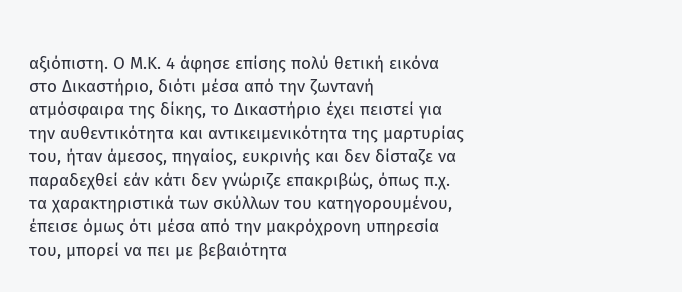αξιόπιστη. Ο Μ.Κ. 4 άφησε επίσης πολύ θετική εικόνα στο Δικαστήριο, διότι μέσα από την ζωντανή ατμόσφαιρα της δίκης, το Δικαστήριο έχει πειστεί για την αυθεντικότητα και αντικειμενικότητα της μαρτυρίας του, ήταν άμεσος, πηγαίος, ευκρινής και δεν δίσταζε να παραδεχθεί εάν κάτι δεν γνώριζε επακριβώς, όπως π.χ. τα χαρακτηριστικά των σκύλλων του κατηγορουμένου, έπεισε όμως ότι μέσα από την μακρόχρονη υπηρεσία του, μπορεί να πει με βεβαιότητα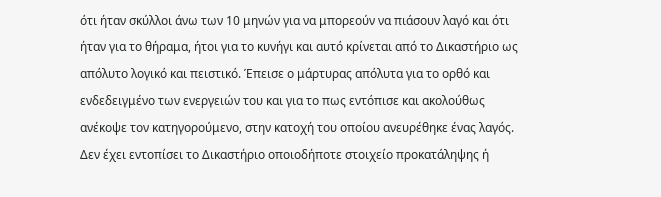ότι ήταν σκύλλοι άνω των 10 μηνών για να μπορεούν να πιάσουν λαγό και ότι ήταν για το θήραμα, ήτοι για το κυνήγι και αυτό κρίνεται από το Δικαστήριο ως απόλυτο λογικό και πειστικό. Έπεισε ο μάρτυρας απόλυτα για το ορθό και ενδεδειγμένο των ενεργειών του και για το πως εντόπισε και ακολούθως ανέκοψε τον κατηγορούμενο, στην κατοχή του οποίου ανευρέθηκε ένας λαγός. Δεν έχει εντοπίσει το Δικαστήριο οποιοδήποτε στοιχείο προκατάληψης ή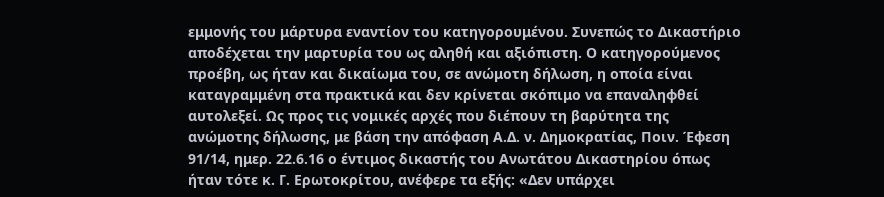εμμονής του μάρτυρα εναντίον του κατηγορουμένου. Συνεπώς το Δικαστήριο αποδέχεται την μαρτυρία του ως αληθή και αξιόπιστη. Ο κατηγορούμενος προέβη, ως ήταν και δικαίωμα του, σε ανώμοτη δήλωση, η οποία είναι καταγραμμένη στα πρακτικά και δεν κρίνεται σκόπιμο να επαναληφθεί αυτολεξεί. Ως προς τις νομικές αρχές που διέπουν τη βαρύτητα της ανώμοτης δήλωσης, με βάση την απόφαση Α.Δ. ν. Δημοκρατίας, Ποιν. Έφεση 91/14, ημερ. 22.6.16 ο έντιμος δικαστής του Ανωτάτου Δικαστηρίου όπως ήταν τότε κ. Γ. Ερωτοκρίτου, ανέφερε τα εξής: «Δεν υπάρχει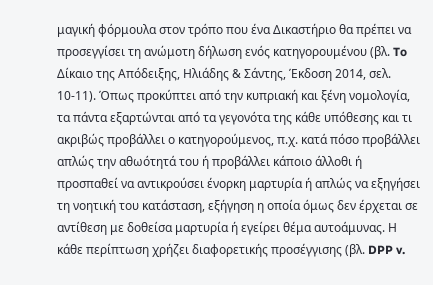μαγική φόρμουλα στον τρόπο που ένα Δικαστήριο θα πρέπει να προσεγγίσει τη ανώμοτη δήλωση ενός κατηγορουμένου (βλ. To Δίκαιο της Απόδειξης, Ηλιάδης & Σάντης, Έκδοση 2014, σελ. 10-11). Όπως προκύπτει από την κυπριακή και ξένη νομολογία, τα πάντα εξαρτώνται από τα γεγονότα της κάθε υπόθεσης και τι ακριβώς προβάλλει ο κατηγορούμενος, π.χ. κατά πόσο προβάλλει απλώς την αθωότητά του ή προβάλλει κάποιο άλλοθι ή προσπαθεί να αντικρούσει ένορκη μαρτυρία ή απλώς να εξηγήσει τη νοητική του κατάσταση, εξήγηση η οποία όμως δεν έρχεται σε αντίθεση με δοθείσα μαρτυρία ή εγείρει θέμα αυτοάμυνας. Η κάθε περίπτωση χρήζει διαφορετικής προσέγγισης (βλ. DPP v.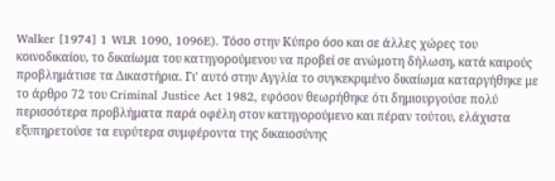Walker [1974] 1 WLR 1090, 1096E). Τόσο στην Κύπρο όσο και σε άλλες χώρες του κοινοδικαίου, το δικαίωμα του κατηγορούμενου να προβεί σε ανώμοτη δήλωση, κατά καιρούς προβλημάτισε τα Δικαστήρια. Γι' αυτό στην Αγγλία το συγκεκριμένο δικαίωμα καταργήθηκε με το άρθρο 72 του Criminal Justice Act 1982, εφόσον θεωρήθηκε ότι δημιουργούσε πολύ περισσότερα προβλήματα παρά οφέλη στον κατηγορούμενο και πέραν τούτου, ελάχιστα εξυπηρετούσε τα ευρύτερα συμφέροντα της δικαιοσύνης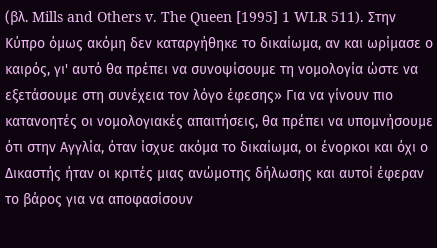(βλ. Mills and Others v. The Queen [1995] 1 WLR 511). Στην Κύπρο όμως ακόμη δεν καταργήθηκε το δικαίωμα, αν και ωρίμασε ο καιρός, γι' αυτό θα πρέπει να συνοψίσουμε τη νομολογία ώστε να εξετάσουμε στη συνέχεια τον λόγο έφεσης» Για να γίνουν πιο κατανοητές οι νομολογιακές απαιτήσεις, θα πρέπει να υπομνήσουμε ότι στην Αγγλία, όταν ίσχυε ακόμα το δικαίωμα, οι ένορκοι και όχι ο Δικαστής ήταν οι κριτές μιας ανώμοτης δήλωσης και αυτοί έφεραν το βάρος για να αποφασίσουν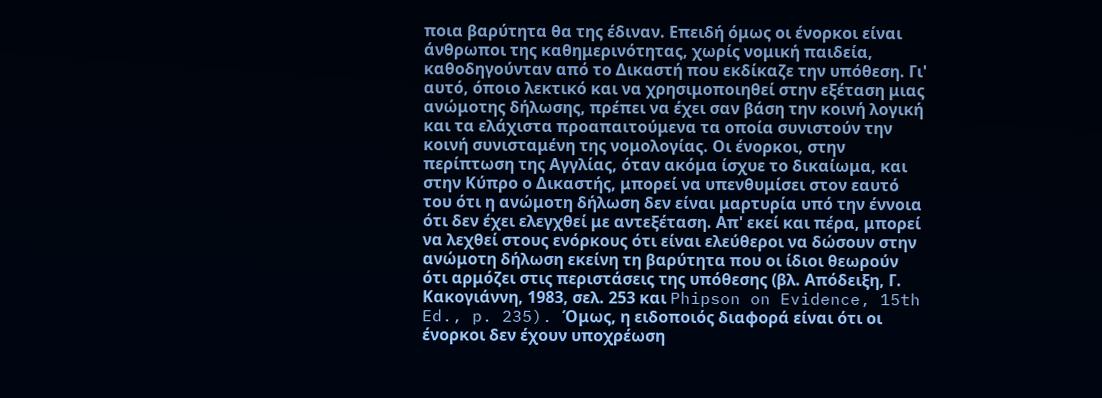ποια βαρύτητα θα της έδιναν. Επειδή όμως οι ένορκοι είναι άνθρωποι της καθημερινότητας, χωρίς νομική παιδεία, καθοδηγούνταν από το Δικαστή που εκδίκαζε την υπόθεση. Γι' αυτό, όποιο λεκτικό και να χρησιμοποιηθεί στην εξέταση μιας ανώμοτης δήλωσης, πρέπει να έχει σαν βάση την κοινή λογική και τα ελάχιστα προαπαιτούμενα τα οποία συνιστούν την κοινή συνισταμένη της νομολογίας. Οι ένορκοι, στην περίπτωση της Αγγλίας, όταν ακόμα ίσχυε το δικαίωμα, και στην Κύπρο ο Δικαστής, μπορεί να υπενθυμίσει στον εαυτό του ότι η ανώμοτη δήλωση δεν είναι μαρτυρία υπό την έννοια ότι δεν έχει ελεγχθεί με αντεξέταση. Απ' εκεί και πέρα, μπορεί να λεχθεί στους ενόρκους ότι είναι ελεύθεροι να δώσουν στην ανώμοτη δήλωση εκείνη τη βαρύτητα που οι ίδιοι θεωρούν ότι αρμόζει στις περιστάσεις της υπόθεσης (βλ. Απόδειξη, Γ. Κακογιάννη, 1983, σελ. 253 και Phipson on Evidence, 15th Ed., p. 235). Όμως, η ειδοποιός διαφορά είναι ότι οι ένορκοι δεν έχουν υποχρέωση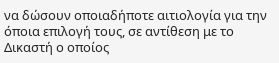να δώσουν οποιαδήποτε αιτιολογία για την όποια επιλογή τους, σε αντίθεση με το Δικαστή ο οποίος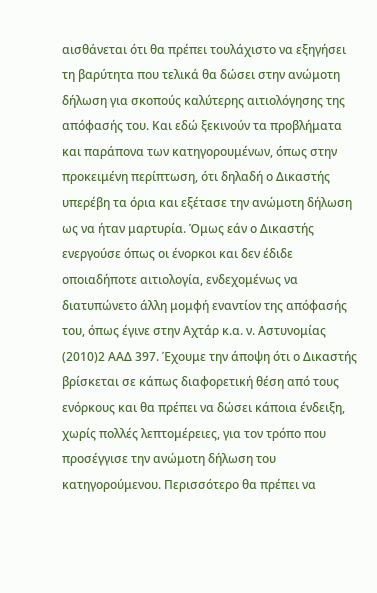αισθάνεται ότι θα πρέπει τουλάχιστο να εξηγήσει τη βαρύτητα που τελικά θα δώσει στην ανώμοτη δήλωση για σκοπούς καλύτερης αιτιολόγησης της απόφασής του. Και εδώ ξεκινούν τα προβλήματα και παράπονα των κατηγορουμένων, όπως στην προκειμένη περίπτωση, ότι δηλαδή ο Δικαστής υπερέβη τα όρια και εξέτασε την ανώμοτη δήλωση ως να ήταν μαρτυρία. Όμως εάν ο Δικαστής ενεργούσε όπως οι ένορκοι και δεν έδιδε οποιαδήποτε αιτιολογία, ενδεχομένως να διατυπώνετο άλλη μομφή εναντίον της απόφασής του, όπως έγινε στην Αχτάρ κ.α. ν. Αστυνομίας
(2010)2 ΑΑΔ 397. Έχουμε την άποψη ότι ο Δικαστής βρίσκεται σε κάπως διαφορετική θέση από τους ενόρκους και θα πρέπει να δώσει κάποια ένδειξη, χωρίς πολλές λεπτομέρειες, για τον τρόπο που προσέγγισε την ανώμοτη δήλωση του κατηγορούμενου. Περισσότερο θα πρέπει να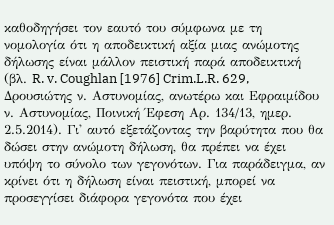καθοδηγήσει τον εαυτό του σύμφωνα με τη νομολογία ότι η αποδεικτική αξία μιας ανώμοτης δήλωσης είναι μάλλον πειστική παρά αποδεικτική (βλ. R. v. Coughlan [1976] Crim.L.R. 629, Δρουσιώτης ν. Αστυνομίας, ανωτέρω και Εφραιμίδου ν. Αστυνομίας, Ποινική Έφεση Αρ. 134/13, ημερ. 2.5.2014). Γι' αυτό εξετάζοντας την βαρύτητα που θα δώσει στην ανώμοτη δήλωση, θα πρέπει να έχει υπόψη το σύνολο των γεγονότων. Για παράδειγμα, αν κρίνει ότι η δήλωση είναι πειστική, μπορεί να προσεγγίσει διάφορα γεγονότα που έχει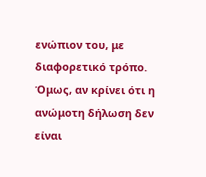ενώπιον του, με διαφορετικό τρόπο. Όμως, αν κρίνει ότι η ανώμοτη δήλωση δεν είναι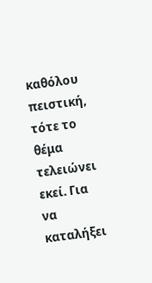καθόλου πειστική, τότε το θέμα τελειώνει εκεί. Για να καταλήξει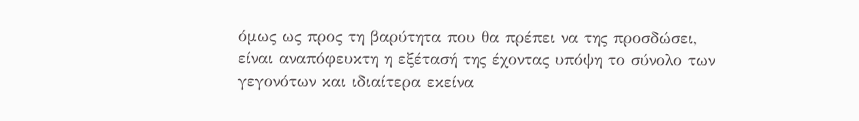όμως ως προς τη βαρύτητα που θα πρέπει να της προσδώσει, είναι αναπόφευκτη η εξέτασή της έχοντας υπόψη το σύνολο των γεγονότων και ιδιαίτερα εκείνα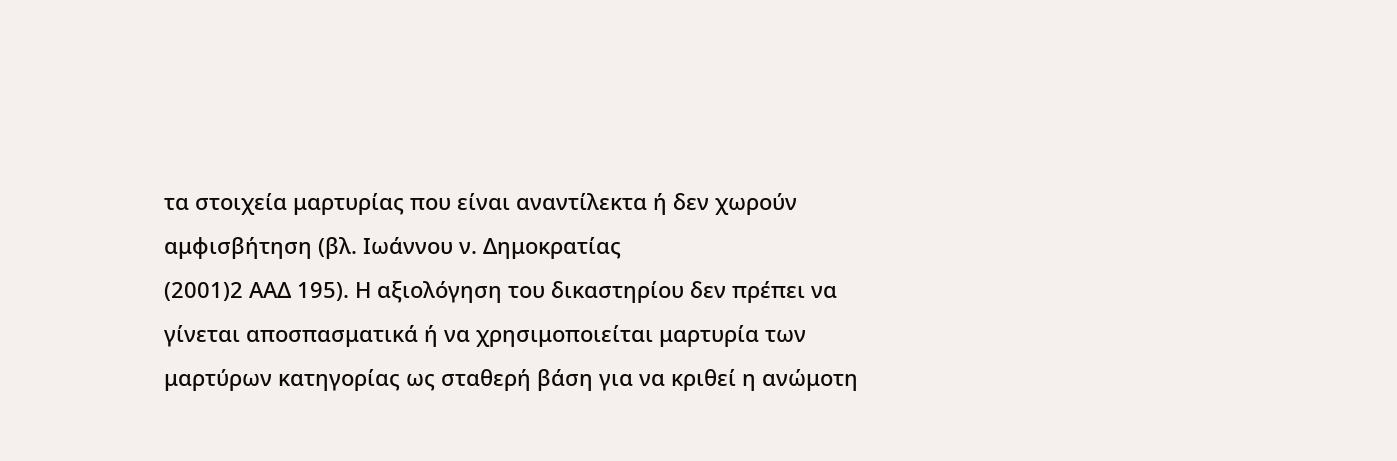τα στοιχεία μαρτυρίας που είναι αναντίλεκτα ή δεν χωρούν αμφισβήτηση (βλ. Ιωάννου ν. Δημοκρατίας
(2001)2 ΑΑΔ 195). Η αξιολόγηση του δικαστηρίου δεν πρέπει να γίνεται αποσπασματικά ή να χρησιμοποιείται μαρτυρία των μαρτύρων κατηγορίας ως σταθερή βάση για να κριθεί η ανώμοτη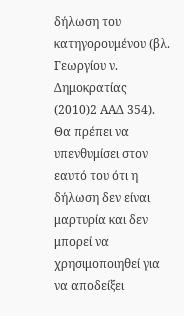δήλωση του κατηγορουμένου (βλ. Γεωργίου ν. Δημοκρατίας
(2010)2 ΑΑΔ 354). Θα πρέπει να υπενθυμίσει στον εαυτό του ότι η δήλωση δεν είναι μαρτυρία και δεν μπορεί να χρησιμοποιηθεί για να αποδείξει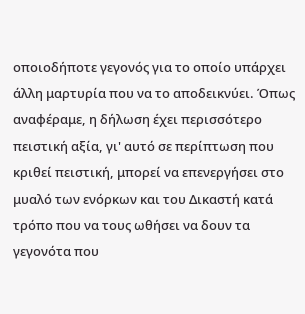οποιοδήποτε γεγονός για το οποίο υπάρχει άλλη μαρτυρία που να το αποδεικνύει. Όπως αναφέραμε, η δήλωση έχει περισσότερο πειστική αξία, γι' αυτό σε περίπτωση που κριθεί πειστική, μπορεί να επενεργήσει στο μυαλό των ενόρκων και του Δικαστή κατά τρόπο που να τους ωθήσει να δουν τα γεγονότα που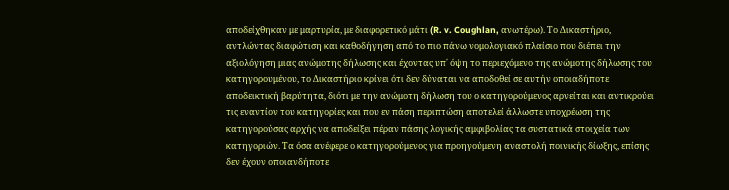αποδείχθηκαν με μαρτυρία, με διαφορετικό μάτι (R. v. Coughlan, ανωτέρω). Το Δικαστήριο, αντλώντας διαφώτιση και καθοδήγηση από το πιο πάνω νομολογιακό πλαίσιο που διέπει την αξιολόγηση μιας ανώμοτης δήλωσης και έχοντας υπ΄ όψη το περιεχόμενο της ανώμοτης δήλωσης του κατηγορουμένου, το Δικαστήριο κρίνει ότι δεν δύναται να αποδοθεί σε αυτήν οποιαδήποτε αποδεικτική βαρύτητα, διότι με την ανώμοτη δήλωση του ο κατηγορούμενος αρνείται και αντικρούει τις εναντίον του κατηγορίες και που εν πάση περιπτώση αποτελεί άλλωστε υποχρέωση της κατηγορούσας αρχής να αποδείξει πέραν πάσης λογικής αμφιβολίας τα συστατικά στοιχεία των κατηγοριών. Τα όσα ανέφερε ο κατηγορούμενος για προηγούμενη αναστολή ποινικής δίωξης, επίσης δεν έχουν οποιανδήποτε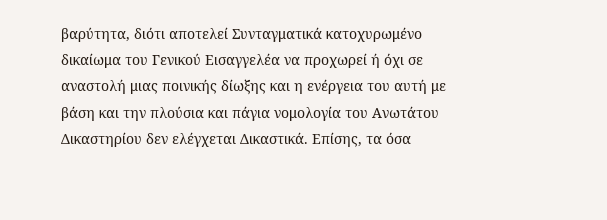βαρύτητα, διότι αποτελεί Συνταγματικά κατοχυρωμένο δικαίωμα του Γενικού Εισαγγελέα να προχωρεί ή όχι σε αναστολή μιας ποινικής δίωξης και η ενέργεια του αυτή με βάση και την πλούσια και πάγια νομολογία του Ανωτάτου Δικαστηρίου δεν ελέγχεται Δικαστικά. Επίσης, τα όσα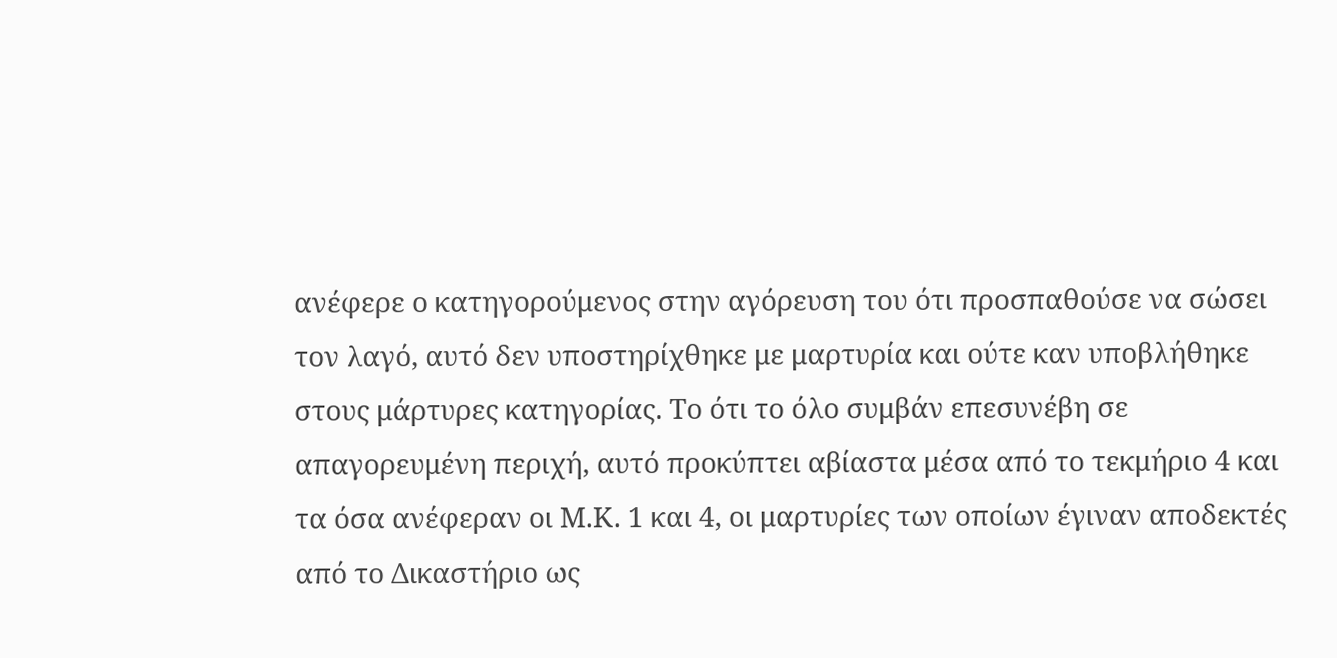ανέφερε ο κατηγορούμενος στην αγόρευση του ότι προσπαθούσε να σώσει τον λαγό, αυτό δεν υποστηρίχθηκε με μαρτυρία και ούτε καν υποβλήθηκε στους μάρτυρες κατηγορίας. Το ότι το όλο συμβάν επεσυνέβη σε απαγορευμένη περιχή, αυτό προκύπτει αβίαστα μέσα από το τεκμήριο 4 και τα όσα ανέφεραν οι Μ.Κ. 1 και 4, οι μαρτυρίες των οποίων έγιναν αποδεκτές από το Δικαστήριο ως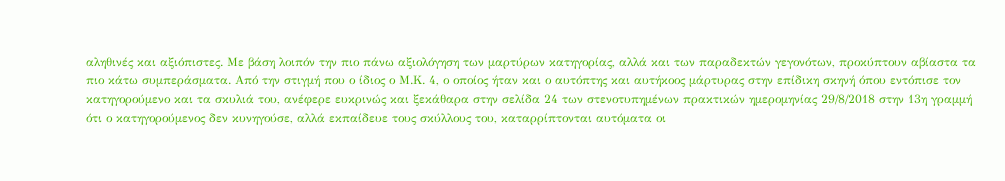αληθινές και αξιόπιστες. Με βάση λοιπόν την πιο πάνω αξιολόγηση των μαρτύρων κατηγορίας, αλλά και των παραδεκτών γεγονότων, προκύπτουν αβίαστα τα πιο κάτω συμπεράσματα. Από την στιγμή που ο ίδιος ο Μ.Κ. 4, ο οποίος ήταν και ο αυτόπτης και αυτήκοος μάρτυρας στην επίδικη σκηνή όπου εντόπισε τον κατηγορούμενο και τα σκυλιά του, ανέφερε ευκρινώς και ξεκάθαρα στην σελίδα 24 των στενοτυπημένων πρακτικών ημερομηνίας 29/8/2018 στην 13η γραμμή ότι ο κατηγορούμενος δεν κυνηγούσε, αλλά εκπαίδευε τους σκύλλους του, καταρρίπτονται αυτόματα οι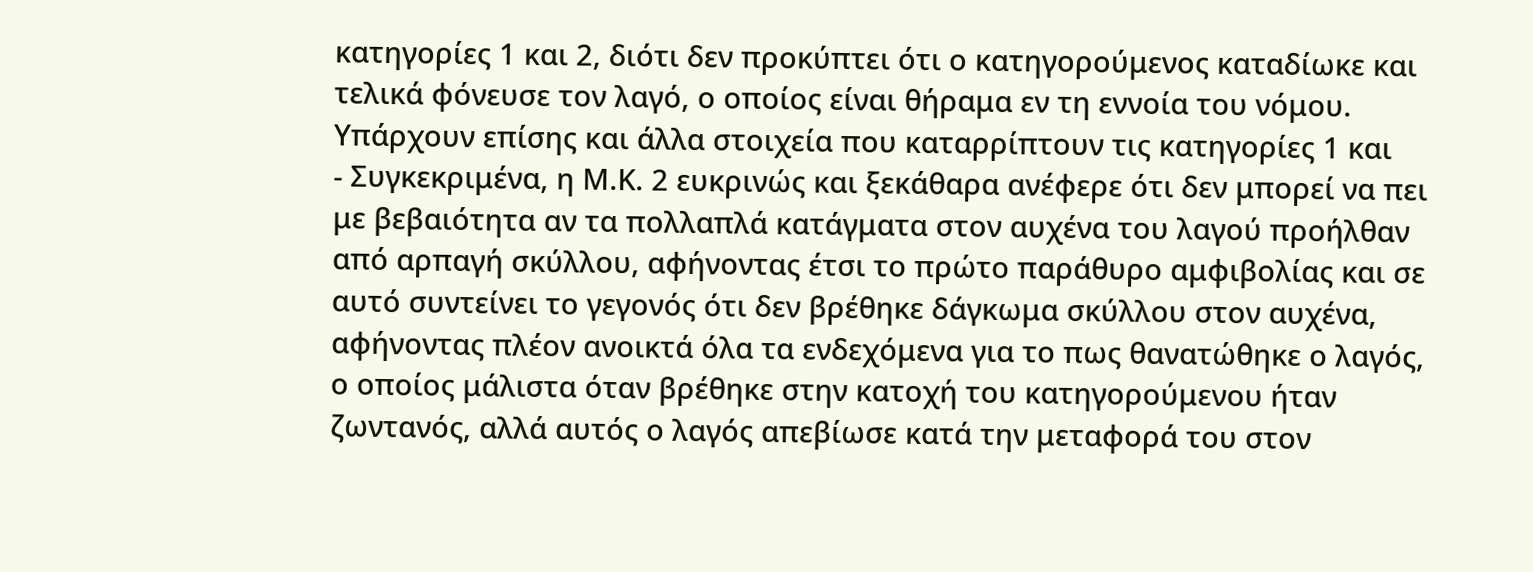κατηγορίες 1 και 2, διότι δεν προκύπτει ότι ο κατηγορούμενος καταδίωκε και τελικά φόνευσε τον λαγό, ο οποίος είναι θήραμα εν τη εννοία του νόμου. Υπάρχουν επίσης και άλλα στοιχεία που καταρρίπτουν τις κατηγορίες 1 και
- Συγκεκριμένα, η Μ.Κ. 2 ευκρινώς και ξεκάθαρα ανέφερε ότι δεν μπορεί να πει με βεβαιότητα αν τα πολλαπλά κατάγματα στον αυχένα του λαγού προήλθαν από αρπαγή σκύλλου, αφήνοντας έτσι το πρώτο παράθυρο αμφιβολίας και σε αυτό συντείνει το γεγονός ότι δεν βρέθηκε δάγκωμα σκύλλου στον αυχένα, αφήνοντας πλέον ανοικτά όλα τα ενδεχόμενα για το πως θανατώθηκε ο λαγός, ο οποίος μάλιστα όταν βρέθηκε στην κατοχή του κατηγορούμενου ήταν ζωντανός, αλλά αυτός ο λαγός απεβίωσε κατά την μεταφορά του στον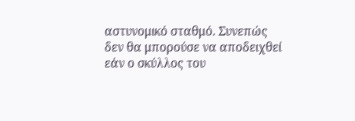αστυνομικό σταθμό. Συνεπώς δεν θα μπορούσε να αποδειχθεί εάν ο σκύλλος του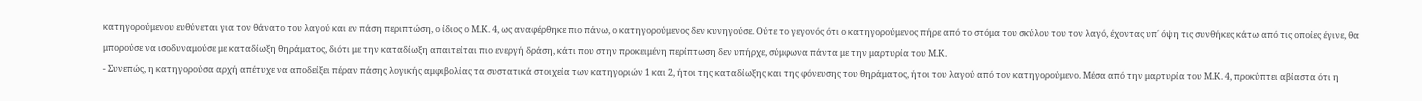κατηγορούμενου ευθύνεται για τον θάνατο του λαγού και εν πάση περιπτώση, ο ίδιος ο Μ.Κ. 4, ως αναφέρθηκε πιο πάνω, ο κατηγορούμενος δεν κυνηγούσε. Ούτε το γεγονός ότι ο κατηγορούμενος πήρε από το στόμα του σκύλου του τον λαγό, έχοντας υπ΄ όψη τις συνθήκες κάτω από τις οποίες έγινε, θα μπορούσε να ισοδυναμούσε με καταδίωξη θηράματος, διότι με την καταδίωξη απαιτείται πιο ενεργή δράση, κάτι που στην προκειμένη περίπτωση δεν υπήρχε, σύμφωνα πάντα με την μαρτυρία του Μ.Κ.
- Συνεπώς, η κατηγορούσα αρχή απέτυχε να αποδείξει πέραν πάσης λογικής αμφιβολίας τα συστατικά στοιχεία των κατηγοριών 1 και 2, ήτοι της καταδίωξης και της φόνευσης του θηράματος, ήτοι του λαγού από τον κατηγορούμενο. Μέσα από την μαρτυρία του Μ.Κ. 4, προκύπτει αβίαστα ότι η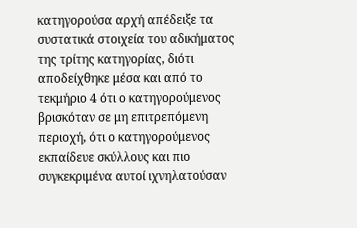κατηγορούσα αρχή απέδειξε τα συστατικά στοιχεία του αδικήματος της τρίτης κατηγορίας, διότι αποδείχθηκε μέσα και από το τεκμήριο 4 ότι ο κατηγορούμενος βρισκόταν σε μη επιτρεπόμενη περιοχή, ότι ο κατηγορούμενος εκπαίδευε σκύλλους και πιο συγκεκριμένα αυτοί ιχνηλατούσαν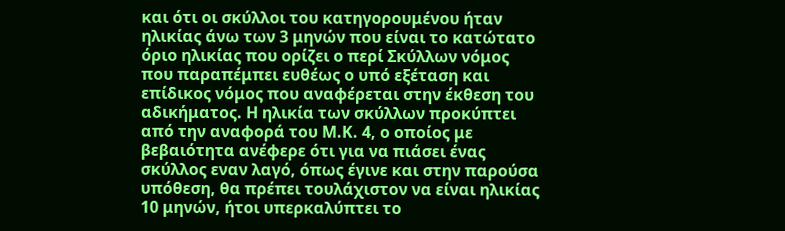και ότι οι σκύλλοι του κατηγορουμένου ήταν ηλικίας άνω των 3 μηνών που είναι το κατώτατο όριο ηλικίας που ορίζει ο περί Σκύλλων νόμος που παραπέμπει ευθέως ο υπό εξέταση και επίδικος νόμος που αναφέρεται στην έκθεση του αδικήματος. Η ηλικία των σκύλλων προκύπτει από την αναφορά του Μ.Κ. 4, ο οποίος με βεβαιότητα ανέφερε ότι για να πιάσει ένας σκύλλος εναν λαγό, όπως έγινε και στην παρούσα υπόθεση, θα πρέπει τουλάχιστον να είναι ηλικίας 10 μηνών, ήτοι υπερκαλύπτει το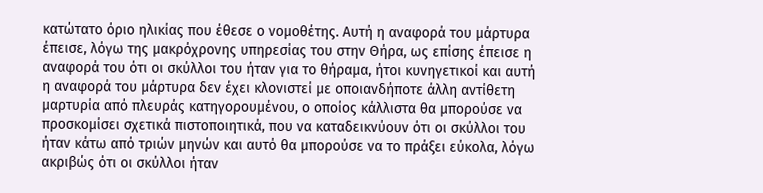κατώτατο όριο ηλικίας που έθεσε ο νομοθέτης. Αυτή η αναφορά του μάρτυρα έπεισε, λόγω της μακρόχρονης υπηρεσίας του στην Θήρα, ως επίσης έπεισε η αναφορά του ότι οι σκύλλοι του ήταν για το θήραμα, ήτοι κυνηγετικοί και αυτή η αναφορά του μάρτυρα δεν έχει κλονιστεί με οποιανδήποτε άλλη αντίθετη μαρτυρία από πλευράς κατηγορουμένου, ο οποίος κάλλιστα θα μπορούσε να προσκομίσει σχετικά πιστοποιητικά, που να καταδεικνύουν ότι οι σκύλλοι του ήταν κάτω από τριών μηνών και αυτό θα μπορούσε να το πράξει εύκολα, λόγω ακριβώς ότι οι σκύλλοι ήταν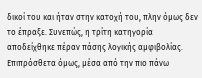δικοί του και ήταν στην κατοχή του, πλην όμως δεν το έπραξε. Συνεπώς, η τρίτη κατηγορία αποδείχθηκε πέραν πάσης λογικής αμφιβολίας. Επιπρόσθετα όμως, μέσα από την πιο πάνω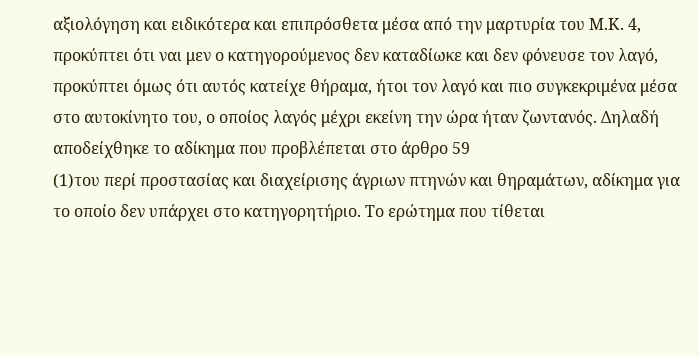αξιολόγηση και ειδικότερα και επιπρόσθετα μέσα από την μαρτυρία του Μ.Κ. 4, προκύπτει ότι ναι μεν ο κατηγορούμενος δεν καταδίωκε και δεν φόνευσε τον λαγό, προκύπτει όμως ότι αυτός κατείχε θήραμα, ήτοι τον λαγό και πιο συγκεκριμένα μέσα στο αυτοκίνητο του, ο οποίος λαγός μέχρι εκείνη την ώρα ήταν ζωντανός. Δηλαδή αποδείχθηκε το αδίκημα που προβλέπεται στο άρθρο 59
(1)του περί προστασίας και διαχείρισης άγριων πτηνών και θηραμάτων, αδίκημα για το οποίο δεν υπάρχει στο κατηγορητήριο. Το ερώτημα που τίθεται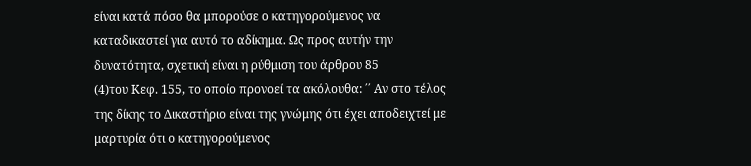είναι κατά πόσο θα μπορούσε ο κατηγορούμενος να καταδικαστεί για αυτό το αδίκημα. Ως προς αυτήν την δυνατότητα, σχετική είναι η ρύθμιση του άρθρου 85
(4)του Κεφ. 155, το οποίο προνοεί τα ακόλουθα: ΄΄ Αν στο τέλος της δίκης το Δικαστήριο είναι της γνώμης ότι έχει αποδειχτεί με μαρτυρία ότι ο κατηγορούμενος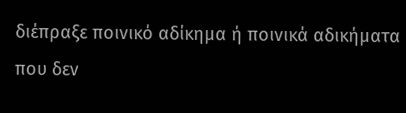διέπραξε ποινικό αδίκημα ή ποινικά αδικήματα που δεν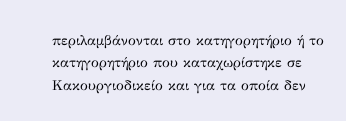περιλαμβάνονται στο κατηγορητήριο ή το κατηγορητήριο που καταχωρίστηκε σε Κακουργιοδικείο και για τα οποία δεν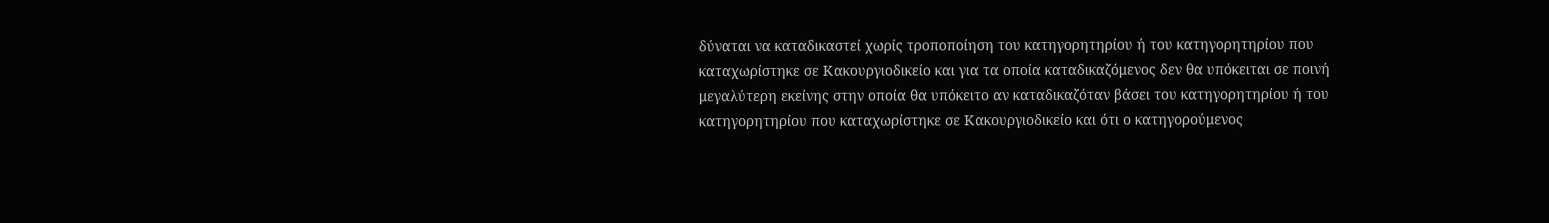δύναται να καταδικαστεί χωρίς τροποποίηση του κατηγορητηρίου ή του κατηγορητηρίου που καταχωρίστηκε σε Κακουργιοδικείο και για τα οποία καταδικαζόμενος δεν θα υπόκειται σε ποινή μεγαλύτερη εκείνης στην οποία θα υπόκειτο αν καταδικαζόταν βάσει του κατηγορητηρίου ή του κατηγορητηρίου που καταχωρίστηκε σε Κακουργιοδικείο και ότι ο κατηγορούμενος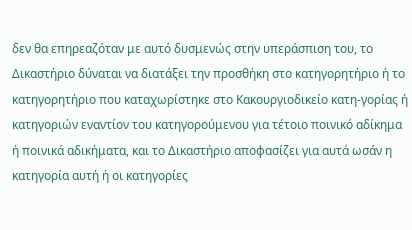δεν θα επηρεαζόταν με αυτό δυσμενώς στην υπεράσπιση του, το Δικαστήριο δύναται να διατάξει την προσθήκη στο κατηγορητήριο ή το κατηγορητήριο που καταχωρίστηκε στο Κακουργιοδικείο κατη-γορίας ή κατηγοριών εναντίον του κατηγορούμενου για τέτοιο ποινικό αδίκημα ή ποινικά αδικήματα, και το Δικαστήριο αποφασίζει για αυτά ωσάν η κατηγορία αυτή ή οι κατηγορίες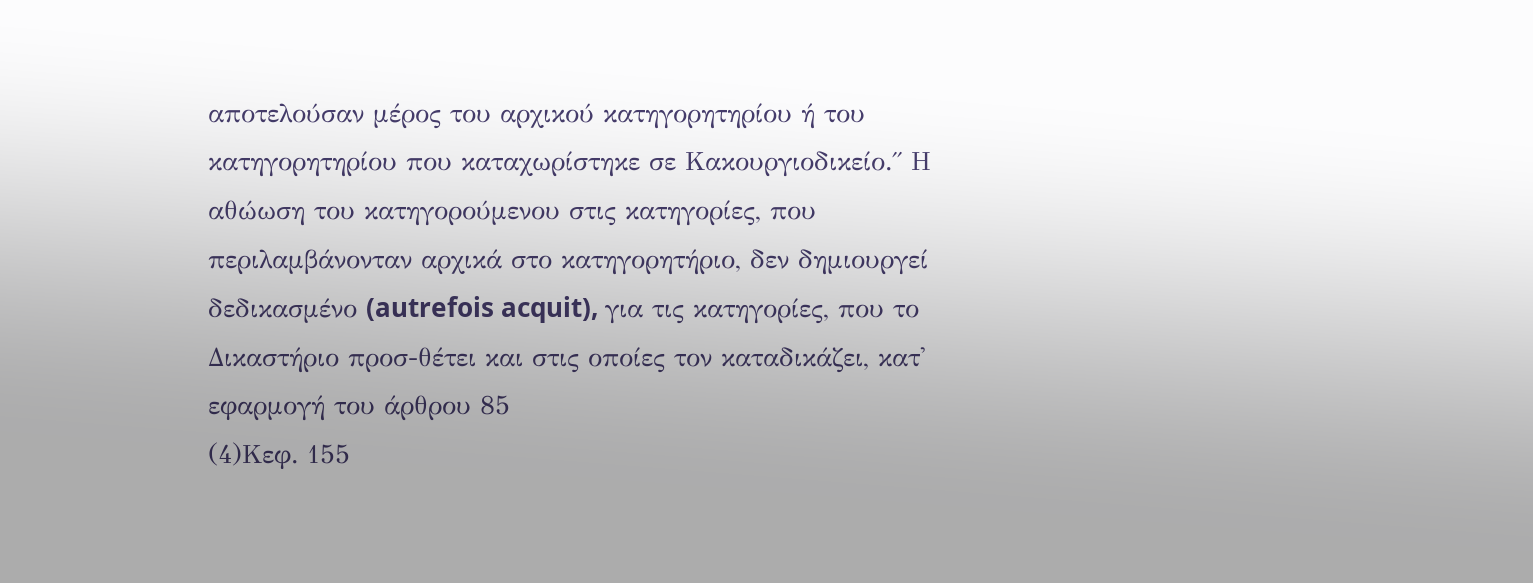αποτελούσαν μέρος του αρχικού κατηγορητηρίου ή του κατηγορητηρίου που καταχωρίστηκε σε Κακουργιοδικείο.΄΄ Η αθώωση του κατηγορούμενου στις κατηγορίες, που περιλαμβάνονταν αρχικά στο κατηγορητήριο, δεν δημιουργεί δεδικασμένο (autrefois acquit), για τις κατηγορίες, που το Δικαστήριο προσ-θέτει και στις οποίες τον καταδικάζει, κατ' εφαρμογή του άρθρου 85
(4)Κεφ. 155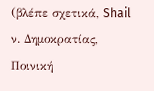(βλέπε σχετικά, Shail ν. Δημοκρατίας, Ποινική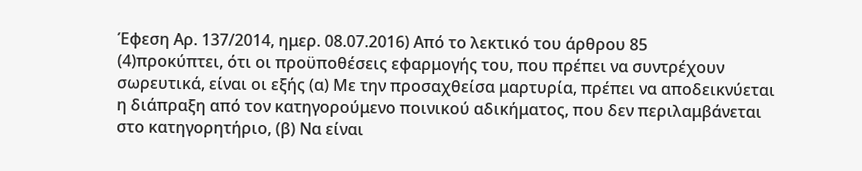Έφεση Αρ. 137/2014, ημερ. 08.07.2016) Από το λεκτικό του άρθρου 85
(4)προκύπτει, ότι οι προϋποθέσεις εφαρμογής του, που πρέπει να συντρέχουν σωρευτικά, είναι οι εξής (α) Με την προσαχθείσα μαρτυρία, πρέπει να αποδεικνύεται η διάπραξη από τον κατηγορούμενο ποινικού αδικήματος, που δεν περιλαμβάνεται στο κατηγορητήριο, (β) Να είναι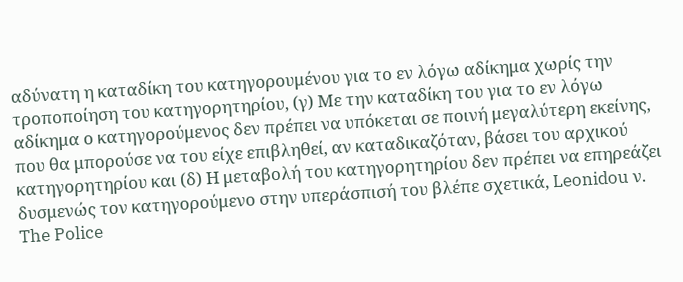αδύνατη η καταδίκη του κατηγορουμένου για το εν λόγω αδίκημα χωρίς την τροποποίηση του κατηγορητηρίου, (γ) Με την καταδίκη του για το εν λόγω αδίκημα ο κατηγορούμενος δεν πρέπει να υπόκεται σε ποινή μεγαλύτερη εκείνης, που θα μπορούσε να του είχε επιβληθεί, αν καταδικαζόταν, βάσει του αρχικού κατηγορητηρίου και (δ) Η μεταβολή του κατηγορητηρίου δεν πρέπει να επηρεάζει δυσμενώς τον κατηγορούμενο στην υπεράσπισή του βλέπε σχετικά, Leonidou ν. The Police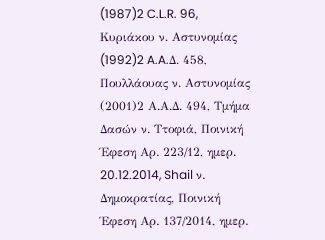(1987)2 C.L.R. 96, Κυριάκου ν. Αστυνομίας
(1992)2 A.A.Δ. 458, Πουλλάουας ν. Αστυνομίας
(2001)2 Α.Α.Δ. 494, Τμήμα Δασών ν. Ττοφιά, Ποινική Έφεση Αρ. 223/12, ημερ. 20.12.2014, Shail ν. Δημοκρατίας, Ποινική Έφεση Αρ. 137/2014, ημερ.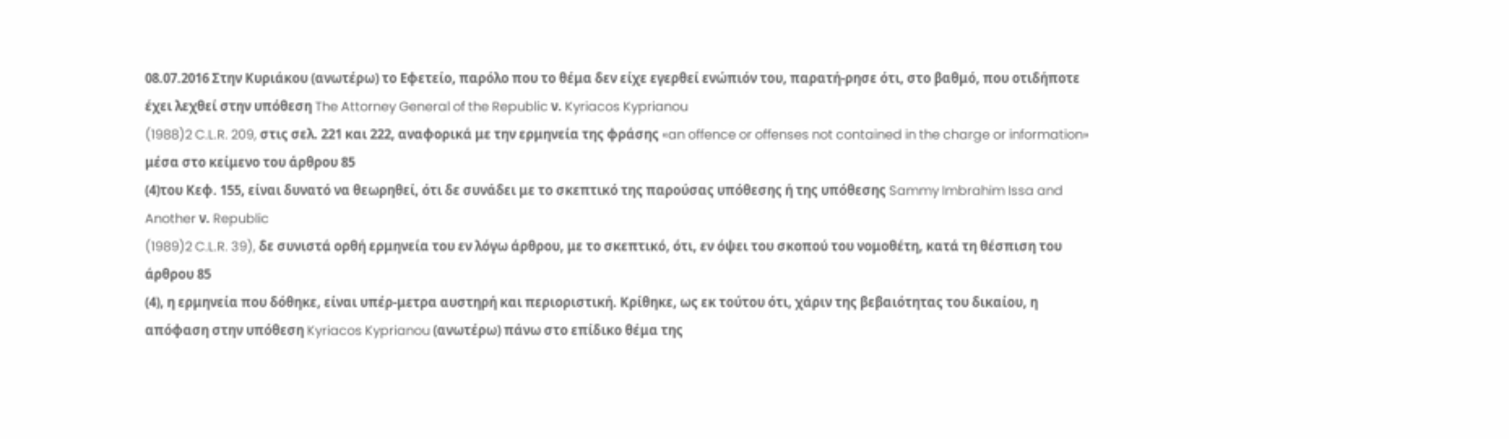08.07.2016 Στην Κυριάκου (ανωτέρω) το Εφετείο, παρόλο που το θέμα δεν είχε εγερθεί ενώπιόν του, παρατή-ρησε ότι, στο βαθμό, που οτιδήποτε έχει λεχθεί στην υπόθεση The Attorney General of the Republic ν. Kyriacos Kyprianou
(1988)2 C.L.R. 209, στις σελ. 221 και 222, αναφορικά με την ερμηνεία της φράσης «an offence or offenses not contained in the charge or information» μέσα στο κείμενο του άρθρου 85
(4)του Κεφ. 155, είναι δυνατό να θεωρηθεί, ότι δε συνάδει με το σκεπτικό της παρούσας υπόθεσης ή της υπόθεσης Sammy Imbrahim Issa and Another ν. Republic
(1989)2 C.L.R. 39), δε συνιστά ορθή ερμηνεία του εν λόγω άρθρου, με το σκεπτικό, ότι, εν όψει του σκοπού του νομοθέτη, κατά τη θέσπιση του άρθρου 85
(4), η ερμηνεία που δόθηκε, είναι υπέρ-μετρα αυστηρή και περιοριστική. Κρίθηκε, ως εκ τούτου ότι, χάριν της βεβαιότητας του δικαίου, η απόφαση στην υπόθεση Kyriacos Kyprianou (ανωτέρω) πάνω στο επίδικο θέμα της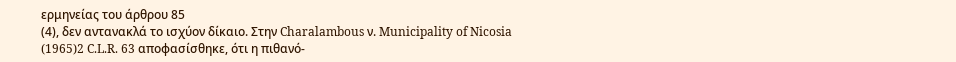ερμηνείας του άρθρου 85
(4), δεν αντανακλά το ισχύον δίκαιο. Στην Charalambous ν. Municipality of Nicosia
(1965)2 C.L.R. 63 αποφασίσθηκε, ότι η πιθανό-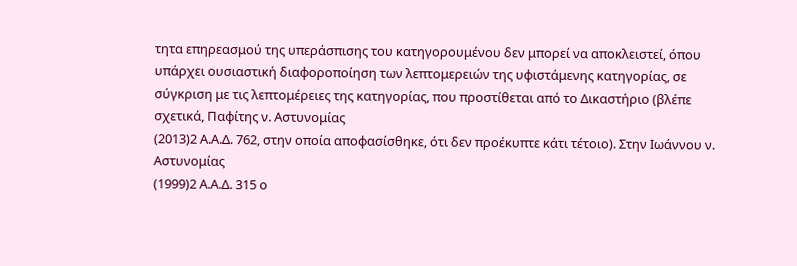τητα επηρεασμού της υπεράσπισης του κατηγορουμένου δεν μπορεί να αποκλειστεί, όπου υπάρχει ουσιαστική διαφοροποίηση των λεπτομερειών της υφιστάμενης κατηγορίας, σε σύγκριση με τις λεπτομέρειες της κατηγορίας, που προστίθεται από το Δικαστήριο (βλέπε σχετικά, Παφίτης ν. Αστυνομίας
(2013)2 Α.Α.Δ. 762, στην οποία αποφασίσθηκε, ότι δεν προέκυπτε κάτι τέτοιο). Στην Ιωάννου ν. Αστυνομίας
(1999)2 Α.Α.Δ. 315 ο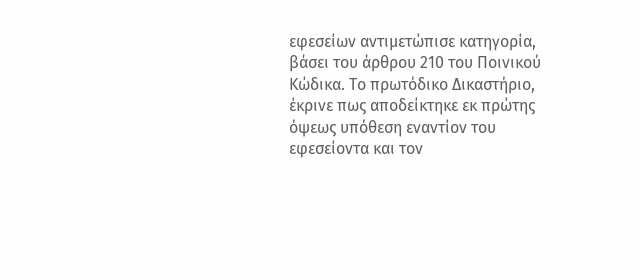εφεσείων αντιμετώπισε κατηγορία, βάσει του άρθρου 210 του Ποινικού Κώδικα. Το πρωτόδικο Δικαστήριο, έκρινε πως αποδείκτηκε εκ πρώτης όψεως υπόθεση εναντίον του εφεσείοντα και τον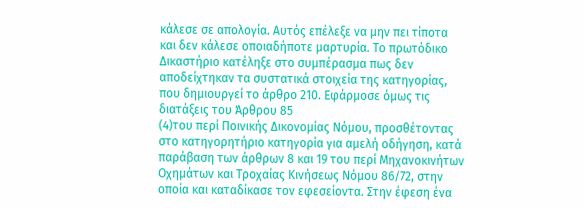κάλεσε σε απολογία. Αυτός επέλεξε να μην πει τίποτα και δεν κάλεσε οποιαδήποτε μαρτυρία. Το πρωτόδικο Δικαστήριο κατέληξε στο συμπέρασμα πως δεν αποδείχτηκαν τα συστατικά στοιχεία της κατηγορίας, που δημιουργεί το άρθρο 210. Εφάρμοσε όμως τις διατάξεις του Άρθρου 85
(4)του περί Ποινικής Δικονομίας Νόμου, προσθέτοντας στο κατηγορητήριο κατηγορία για αμελή οδήγηση, κατά παράβαση των άρθρων 8 και 19 του περί Μηχανοκινήτων Οχημάτων και Τροχαίας Κινήσεως Νόμου 86/72, στην οποία και καταδίκασε τον εφεσείοντα. Στην έφεση ένα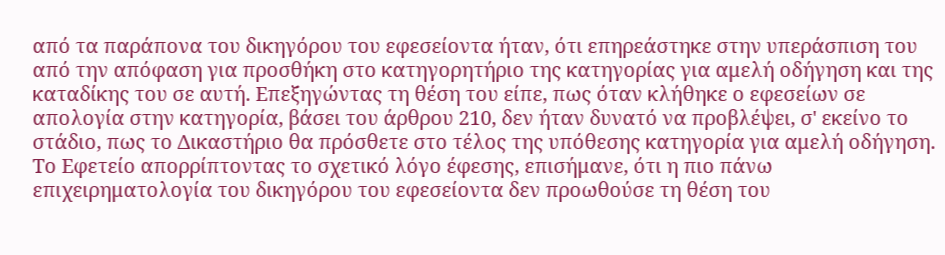από τα παράπονα του δικηγόρου του εφεσείοντα ήταν, ότι επηρεάστηκε στην υπεράσπιση του από την απόφαση για προσθήκη στο κατηγορητήριο της κατηγορίας για αμελή οδήγηση και της καταδίκης του σε αυτή. Επεξηγώντας τη θέση του είπε, πως όταν κλήθηκε ο εφεσείων σε απολογία στην κατηγορία, βάσει του άρθρου 210, δεν ήταν δυνατό να προβλέψει, σ' εκείνο το στάδιο, πως το Δικαστήριο θα πρόσθετε στο τέλος της υπόθεσης κατηγορία για αμελή οδήγηση. Το Εφετείο απορρίπτοντας το σχετικό λόγο έφεσης, επισήμανε, ότι η πιο πάνω επιχειρηματολογία του δικηγόρου του εφεσείοντα δεν προωθούσε τη θέση του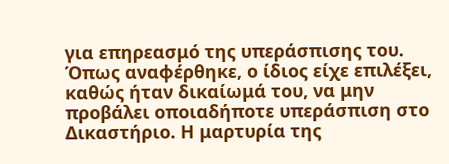για επηρεασμό της υπεράσπισης του. Όπως αναφέρθηκε, ο ίδιος είχε επιλέξει, καθώς ήταν δικαίωμά του, να μην προβάλει οποιαδήποτε υπεράσπιση στο Δικαστήριο. Η μαρτυρία της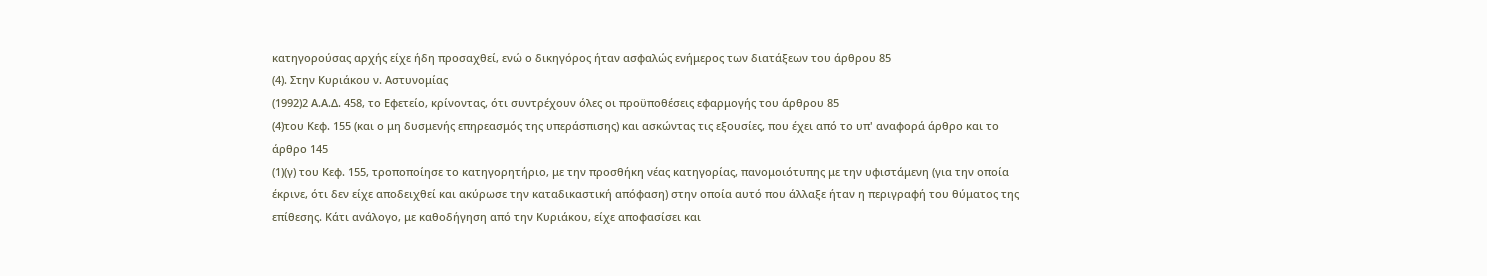κατηγορούσας αρχής είχε ήδη προσαχθεί, ενώ ο δικηγόρος ήταν ασφαλώς ενήμερος των διατάξεων του άρθρου 85
(4). Στην Κυριάκου ν. Αστυνομίας
(1992)2 Α.Α.Δ. 458, το Εφετείο, κρίνοντας, ότι συντρέχουν όλες οι προϋποθέσεις εφαρμογής του άρθρου 85
(4)του Κεφ. 155 (και ο μη δυσμενής επηρεασμός της υπεράσπισης) και ασκώντας τις εξουσίες, που έχει από το υπ' αναφορά άρθρο και το άρθρο 145
(1)(γ) του Κεφ. 155, τροποποίησε το κατηγορητήριο, με την προσθήκη νέας κατηγορίας, πανομοιότυπης με την υφιστάμενη (για την οποία έκρινε, ότι δεν είχε αποδειχθεί και ακύρωσε την καταδικαστική απόφαση) στην οποία αυτό που άλλαξε ήταν η περιγραφή του θύματος της επίθεσης. Κάτι ανάλογο, με καθοδήγηση από την Κυριάκου, είχε αποφασίσει και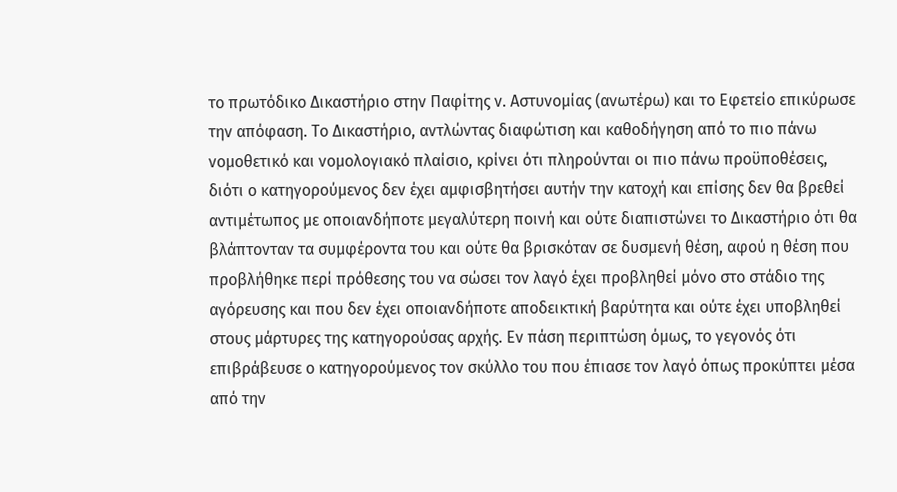το πρωτόδικο Δικαστήριο στην Παφίτης ν. Αστυνομίας (ανωτέρω) και το Εφετείο επικύρωσε την απόφαση. Το Δικαστήριο, αντλώντας διαφώτιση και καθοδήγηση από το πιο πάνω νομοθετικό και νομολογιακό πλαίσιο, κρίνει ότι πληρούνται οι πιο πάνω προϋποθέσεις, διότι ο κατηγορούμενος δεν έχει αμφισβητήσει αυτήν την κατοχή και επίσης δεν θα βρεθεί αντιμέτωπος με οποιανδήποτε μεγαλύτερη ποινή και ούτε διαπιστώνει το Δικαστήριο ότι θα βλάπτονταν τα συμφέροντα του και ούτε θα βρισκόταν σε δυσμενή θέση, αφού η θέση που προβλήθηκε περί πρόθεσης του να σώσει τον λαγό έχει προβληθεί μόνο στο στάδιο της αγόρευσης και που δεν έχει οποιανδήποτε αποδεικτική βαρύτητα και ούτε έχει υποβληθεί στους μάρτυρες της κατηγορούσας αρχής. Εν πάση περιπτώση όμως, το γεγονός ότι επιβράβευσε ο κατηγορούμενος τον σκύλλο του που έπιασε τον λαγό όπως προκύπτει μέσα από την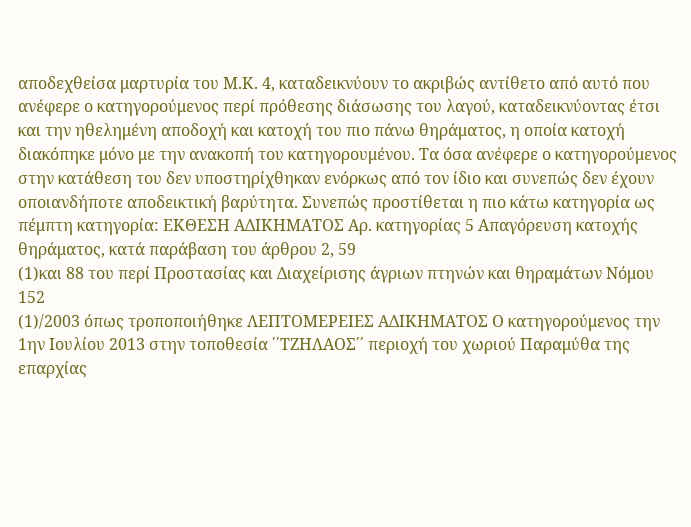αποδεχθείσα μαρτυρία του Μ.Κ. 4, καταδεικνύουν το ακριβώς αντίθετο από αυτό που ανέφερε ο κατηγορούμενος περί πρόθεσης διάσωσης του λαγού, καταδεικνύοντας έτσι και την ηθελημένη αποδοχή και κατοχή του πιο πάνω θηράματος, η οποία κατοχή διακόπηκε μόνο με την ανακοπή του κατηγορουμένου. Τα όσα ανέφερε ο κατηγορούμενος στην κατάθεση του δεν υποστηρίχθηκαν ενόρκως από τον ίδιο και συνεπώς δεν έχουν οποιανδήποτε αποδεικτική βαρύτητα. Συνεπώς προστίθεται η πιο κάτω κατηγορία ως πέμπτη κατηγορία: ΕΚΘΕΣΗ ΑΔΙΚΗΜΑΤΟΣ Αρ. κατηγορίας 5 Απαγόρευση κατοχής θηράματος, κατά παράβαση του άρθρου 2, 59
(1)και 88 του περί Προστασίας και Διαχείρισης άγριων πτηνών και θηραμάτων Νόμου 152
(1)/2003 όπως τροποποιήθηκε ΛΕΠΤΟΜΕΡΕΙΕΣ ΑΔΙΚΗΜΑΤΟΣ Ο κατηγορούμενος την 1ην Ιουλίου 2013 στην τοποθεσία ΄΄ΤΖΗΛΑΟΣ΄΄ περιοχή του χωριού Παραμύθα της επαρχίας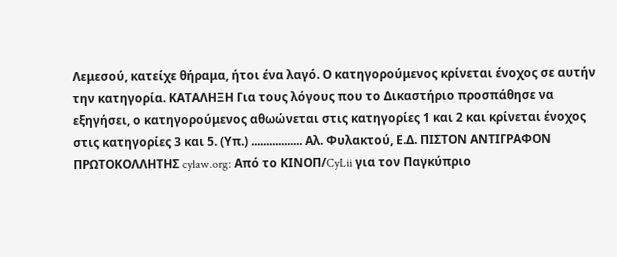Λεμεσού, κατείχε θήραμα, ήτοι ένα λαγό. Ο κατηγορούμενος κρίνεται ένοχος σε αυτήν την κατηγορία. ΚΑΤΑΛΗΞΗ Για τους λόγους που το Δικαστήριο προσπάθησε να εξηγήσει, ο κατηγορούμενος αθωώνεται στις κατηγορίες 1 και 2 και κρίνεται ένοχος στις κατηγορίες 3 και 5. (Υπ.) ................. Αλ. Φυλακτού, Ε.Δ. ΠΙΣΤΟΝ ΑΝΤΙΓΡΑΦΟΝ ΠΡΩΤΟΚΟΛΛΗΤΗΣ cylaw.org: Από το ΚΙΝOΠ/CyLii για τον Παγκύπριο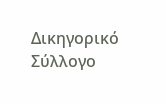Δικηγορικό Σύλλογο